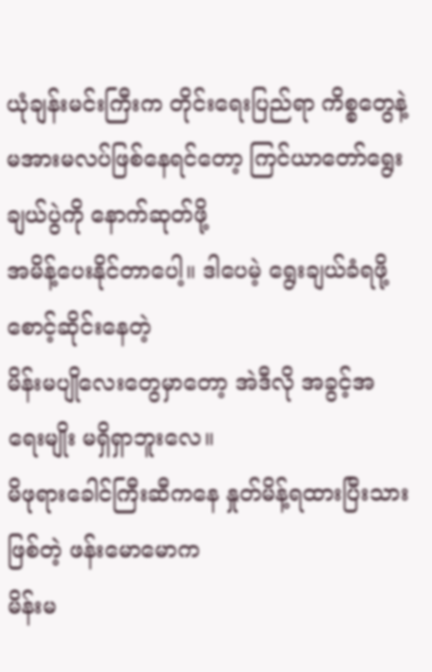ယုံချန်းမင်းကြီးက တိုင်းရေးပြည်ရာ ကိစ္စတွေနဲ့
မအားမလပ်ဖြစ်နေရင်တော့ ကြင်ယာတော်ရွေးချယ်ပွဲကို နောက်ဆုတ်ဖို့
အမိန့်ပေးနိုင်တာပေါ့။ ဒါပေမဲ့ ရွေးချယ်ခံရဖို့ စောင့်ဆိုင်းနေတဲ့
မိန်းမပျိုလေးတွေမှာတော့ အဲဒီလို အခွင့်အရေးမျိုး မရှိရှာဘူးလေ။
မိဖုရားခေါင်ကြီးဆီကနေ နှုတ်မိန့်ရထားပြီးသားဖြစ်တဲ့ ဖန်းမောမောက
မိန်းမ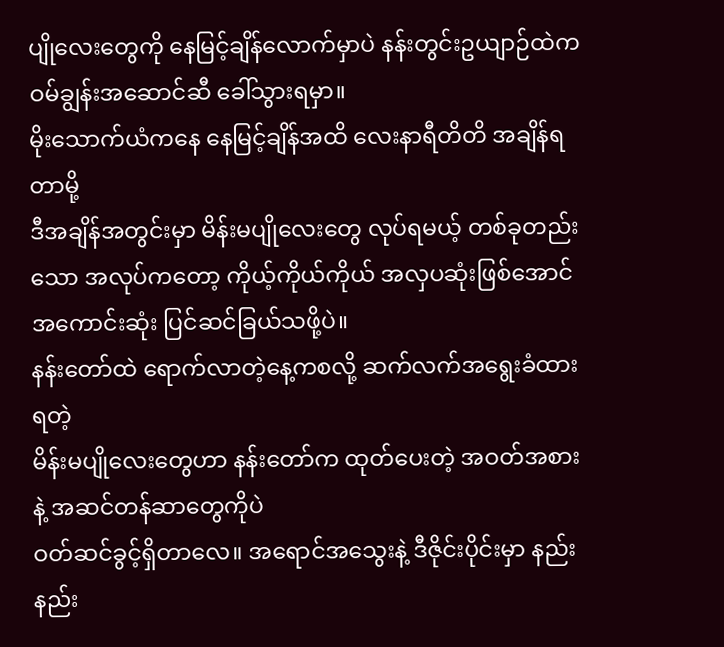ပျိုလေးတွေကို နေမြင့်ချိန်လောက်မှာပဲ နန်းတွင်းဥယျာဉ်ထဲက ဝမ်ချွန်းအဆောင်ဆီ ခေါ်သွားရမှာ။
မိုးသောက်ယံကနေ နေမြင့်ချိန်အထိ လေးနာရီတိတိ အချိန်ရတာမို့
ဒီအချိန်အတွင်းမှာ မိန်းမပျိုလေးတွေ လုပ်ရမယ့် တစ်ခုတည်းသော အလုပ်ကတော့ ကိုယ့်ကိုယ်ကိုယ် အလှပဆုံးဖြစ်အောင်
အကောင်းဆုံး ပြင်ဆင်ခြယ်သဖို့ပဲ။
နန်းတော်ထဲ ရောက်လာတဲ့နေ့ကစလို့ ဆက်လက်အရွေးခံထားရတဲ့
မိန်းမပျိုလေးတွေဟာ နန်းတော်က ထုတ်ပေးတဲ့ အဝတ်အစားနဲ့ အဆင်တန်ဆာတွေကိုပဲ
ဝတ်ဆင်ခွင့်ရှိတာလေ။ အရောင်အသွေးနဲ့ ဒီဇိုင်းပိုင်းမှာ နည်းနည်း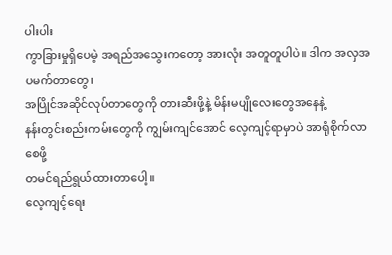ပါးပါး
ကွာခြားမှုရှိပေမဲ့ အရည်အသွေးကတော့ အားလုံး အတူတူပါပဲ။ ဒါက အလှအပမက်တာတွေ၊
အပြိုင်အဆိုင်လုပ်တာတွေကို တားဆီးဖို့နဲ့ မိန်းမပျိုလေးတွေအနေနဲ့
နန်းတွင်းစည်းကမ်းတွေကို ကျွမ်းကျင်အောင် လေ့ကျင့်ရာမှာပဲ အာရုံစိုက်လာစေဖို့
တမင်ရည်ရွယ်ထားတာပေါ့။
လေ့ကျင့်ရေး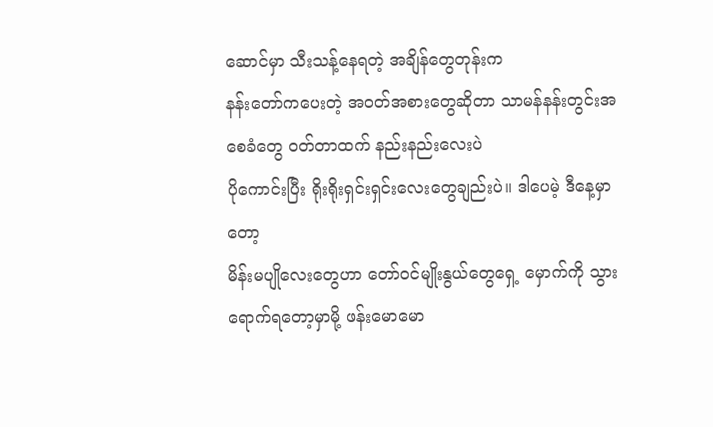ဆောင်မှာ သီးသန့်နေရတဲ့ အချိန်တွေတုန်းက
နန်းတော်ကပေးတဲ့ အဝတ်အစားတွေဆိုတာ သာမန်နန်းတွင်းအစေခံတွေ ဝတ်တာထက် နည်းနည်းလေးပဲ
ပိုကောင်းပြီး ရိုးရိုးရှင်းရှင်းလေးတွေချည်းပဲ။ ဒါပေမဲ့ ဒီနေ့မှာတော့
မိန်းမပျိုလေးတွေဟာ တော်ဝင်မျိုးနွယ်တွေရှေ့ မှောက်ကို သွားရောက်ရတော့မှာမို့ ဖန်းမောမော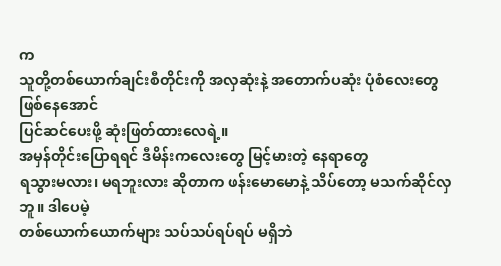က
သူတို့တစ်ယောက်ချင်းစီတိုင်းကို အလှဆုံးနဲ့ အတောက်ပဆုံး ပုံစံလေးတွေ ဖြစ်နေအောင်
ပြင်ဆင်ပေးဖို့ ဆုံးဖြတ်ထားလေရဲ့။
အမှန်တိုင်းပြောရရင် ဒီမိန်းကလေးတွေ မြင့်မားတဲ့ နေရာတွေ
ရသွားမလား၊ မရဘူးလား ဆိုတာက ဖန်းမောမောနဲ့ သိပ်တော့ မသက်ဆိုင်လှဘူ။ ဒါပေမဲ့
တစ်ယောက်ယောက်များ သပ်သပ်ရပ်ရပ် မရှိဘဲ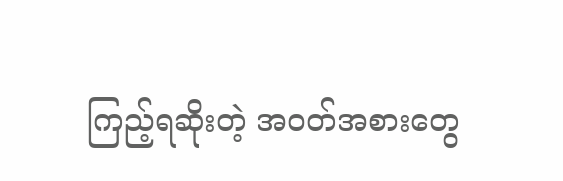ကြည့်ရဆိုးတဲ့ အဝတ်အစားတွေ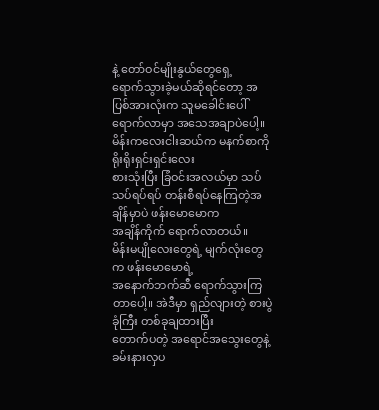နဲ့ တော်ဝင်မျိုးနွယ်တွေရှေ့
ရောက်သွားခဲ့မယ်ဆိုရင်တော့ အပြစ်အားလုံးက သူမခေါင်းပေါ် ရောက်လာမှာ အသေအချာပဲပေါ့။
မိန်းကလေးငါးဆယ်က မနက်စာကို ရိုးရိုးရှင်းရှင်းလေး
စားသုံးပြီး ခြံဝင်းအလယ်မှာ သပ်သပ်ရပ်ရပ် တန်းစီရပ်နေကြတဲ့အချိန်မှာပဲ ဖန်းမောမောက
အချိန်ကိုက် ရောက်လာတယ်။
မိန်းမပျိုလေးတွေရဲ့ မျက်လုံးတွေက ဖန်းမောမောရဲ့
အနောက်ဘက်ဆီ ရောက်သွားကြတာပေါ့။ အဲဒီမှာ ရှည်လျားတဲ့ စားပွဲခုံကြီး တစ်ခုချထားပြီး
တောက်ပတဲ့ အရောင်အသွေးတွေနဲ့ ခမ်းနားလှပ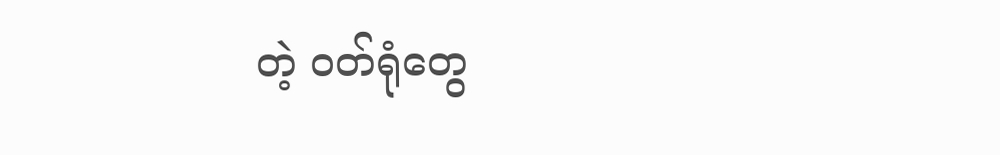တဲ့ ဝတ်ရုံတွေ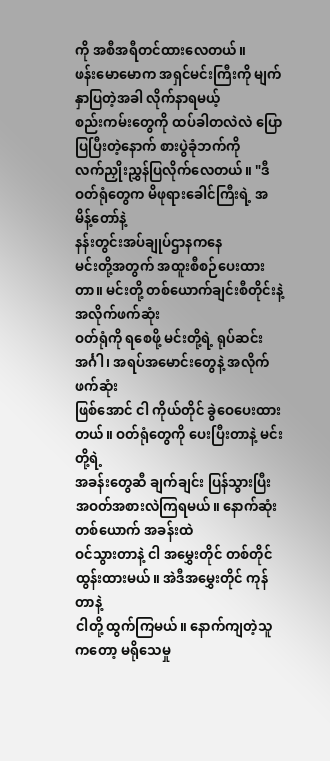ကို အစီအရီတင်ထားလေတယ်။
ဖန်းမောမောက အရှင်မင်းကြီးကို မျက်နှာပြတဲ့အခါ လိုက်နာရမယ့်
စည်းကမ်းတွေကို ထပ်ခါတလဲလဲ ပြောပြပြီးတဲ့နောက် စားပွဲခုံဘက်ကို
လက်ညှိုးညွှန်ပြလိုက်လေတယ်။ "ဒီဝတ်ရုံတွေက မိဖုရားခေါင်ကြီးရဲ့ အမိန့်တော်နဲ့
နန်းတွင်းအပ်ချုပ်ဌာနကနေ
မင်းတို့အတွက် အထူးစီစဉ်ပေးထားတာ။ မင်းတို့ တစ်ယောက်ချင်းစီတိုင်းနဲ့ အလိုက်ဖက်ဆုံး
ဝတ်ရုံကို ရစေဖို့ မင်းတို့ရဲ့ ရုပ်ဆင်းအင်္ဂါ၊ အရပ်အမောင်းတွေနဲ့ အလိုက်ဖက်ဆုံး
ဖြစ်အောင် ငါ ကိုယ်တိုင် ခွဲဝေပေးထားတယ်။ ဝတ်ရုံတွေကို ပေးပြီးတာနဲ့ မင်းတို့ရဲ့
အခန်းတွေဆီ ချက်ချင်း ပြန်သွားပြီး အဝတ်အစားလဲကြရမယ်။ နောက်ဆုံးတစ်ယောက် အခန်းထဲ
ဝင်သွားတာနဲ့ ငါ အမွှေးတိုင် တစ်တိုင် ထွန်းထားမယ်။ အဲဒီအမွှေးတိုင် ကုန်တာနဲ့
ငါတို့ ထွက်ကြမယ်။ နောက်ကျတဲ့သူကတော့ မရိုသေမှု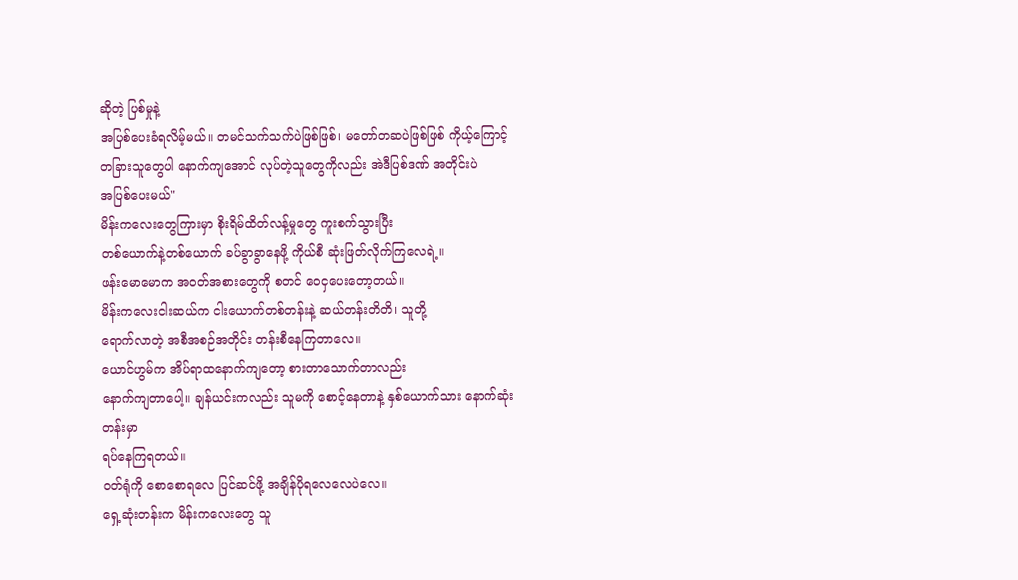ဆိုတဲ့ ပြစ်မှုနဲ့
အပြစ်ပေးခံရလိမ့်မယ်။ တမင်သက်သက်ပဲဖြစ်ဖြစ်၊ မတော်တဆပဲဖြစ်ဖြစ် ကိုယ့်ကြောင့်
တခြားသူတွေပါ နောက်ကျအောင် လုပ်တဲ့သူတွေကိုလည်း အဲဒီပြစ်ဒဏ် အတိုင်းပဲ
အပြစ်ပေးမယ်"
မိန်းကလေးတွေကြားမှာ စိုးရိမ်ထိတ်လန့်မှုတွေ ကူးစက်သွားပြီး
တစ်ယောက်နဲ့တစ်ယောက် ခပ်ခွာခွာနေဖို့ ကိုယ်စီ ဆုံးဖြတ်လိုက်ကြလေရဲ့။
ဖန်းမောမောက အဝတ်အစားတွေကို စတင် ဝေငှပေးတော့တယ်။
မိန်းကလေးငါးဆယ်က ငါးယောက်တစ်တန်းနဲ့ ဆယ်တန်းတိတိ၊ သူတို့
ရောက်လာတဲ့ အစီအစဉ်အတိုင်း တန်းစီနေကြတာလေ။
ယောင်ဟွမ်က အိပ်ရာထနောက်ကျတော့ စားတာသောက်တာလည်း
နောက်ကျတာပေါ့။ ချန်ယင်းကလည်း သူမကို စောင့်နေတာနဲ့ နှစ်ယောက်သား နောက်ဆုံးတန်းမှာ
ရပ်နေကြရတယ်။
ဝတ်ရုံကို စောစောရလေ ပြင်ဆင်ဖို့ အချိန်ပိုရလေလေပဲလေ။
ရှေ့ဆုံးတန်းက မိန်းကလေးတွေ သူ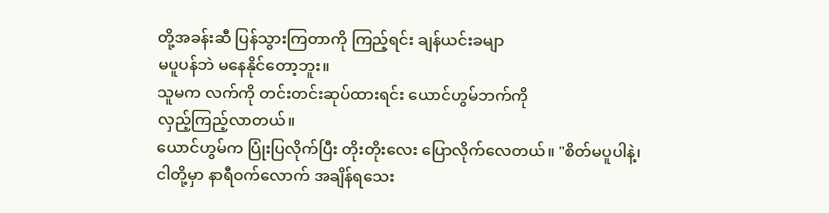တို့အခန်းဆီ ပြန်သွားကြတာကို ကြည့်ရင်း ချန်ယင်းခမျာ
မပူပန်ဘဲ မနေနိုင်တော့ဘူး။
သူမက လက်ကို တင်းတင်းဆုပ်ထားရင်း ယောင်ဟွမ်ဘက်ကို
လှည့်ကြည့်လာတယ်။
ယောင်ဟွမ်က ပြုံးပြလိုက်ပြီး တိုးတိုးလေး ပြောလိုက်လေတယ်။ "စိတ်မပူပါနဲ့၊
ငါတို့မှာ နာရီဝက်လောက် အချိန်ရသေး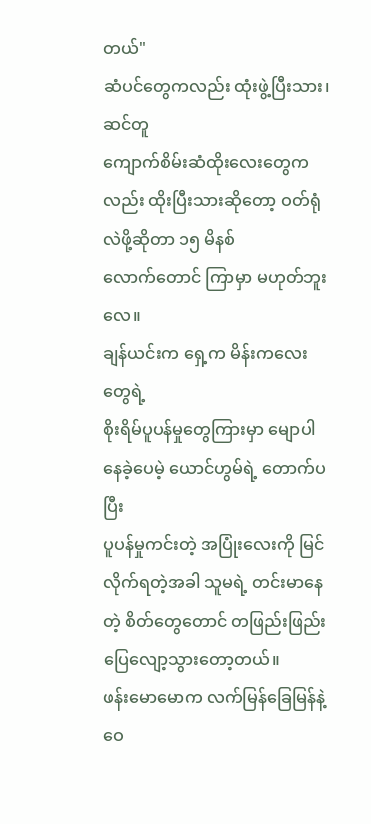တယ်"
ဆံပင်တွေကလည်း ထုံးဖွဲ့ပြီးသား၊ ဆင်တူ
ကျောက်စိမ်းဆံထိုးလေးတွေကလည်း ထိုးပြီးသားဆိုတော့ ဝတ်ရုံလဲဖို့ဆိုတာ ၁၅ မိနစ်
လောက်တောင် ကြာမှာ မဟုတ်ဘူးလေ။
ချန်ယင်းက ရှေ့က မိန်းကလေးတွေရဲ့
စိုးရိမ်ပူပန်မှုတွေကြားမှာ မျောပါနေခဲ့ပေမဲ့ ယောင်ဟွမ်ရဲ့ တောက်ပပြီး
ပူပန်မှုကင်းတဲ့ အပြုံးလေးကို မြင်လိုက်ရတဲ့အခါ သူမရဲ့ တင်းမာနေတဲ့ စိတ်တွေတောင် တဖြည်းဖြည်း
ပြေလျော့သွားတော့တယ်။
ဖန်းမောမောက လက်မြန်ခြေမြန်နဲ့ ဝေ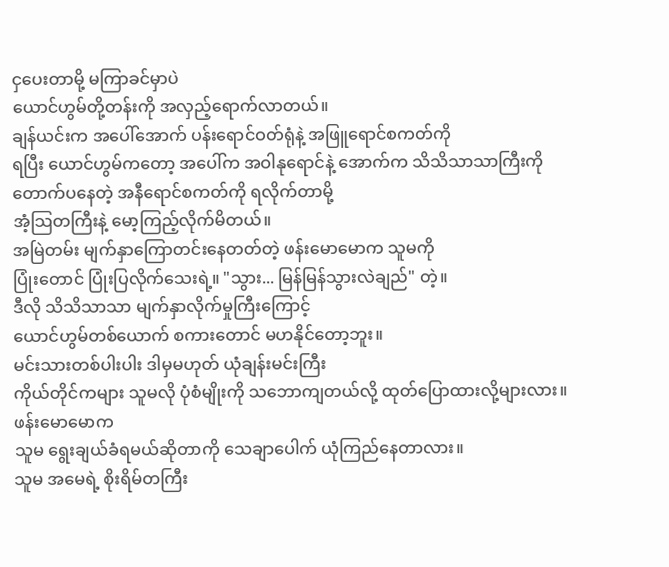ငှပေးတာမို့ မကြာခင်မှာပဲ
ယောင်ဟွမ်တို့တန်းကို အလှည့်ရောက်လာတယ်။
ချန်ယင်းက အပေါ်အောက် ပန်းရောင်ဝတ်ရုံနဲ့ အဖြူရောင်စကတ်ကို
ရပြီး ယောင်ဟွမ်ကတော့ အပေါ်က အဝါနုရောင်နဲ့ အောက်က သိသိသာသာကြီးကို တောက်ပနေတဲ့ အနီရောင်စကတ်ကို ရလိုက်တာမို့
အံ့သြတကြီးနဲ့ မော့ကြည့်လိုက်မိတယ်။
အမြဲတမ်း မျက်နှာကြောတင်းနေတတ်တဲ့ ဖန်းမောမောက သူမကို
ပြုံးတောင် ပြုံးပြလိုက်သေးရဲ့။ "သွား... မြန်မြန်သွားလဲချည်" တဲ့။
ဒီလို သိသိသာသာ မျက်နှာလိုက်မှုကြီးကြောင့်
ယောင်ဟွမ်တစ်ယောက် စကားတောင် မဟနိုင်တော့ဘူး။
မင်းသားတစ်ပါးပါး ဒါမှမဟုတ် ယုံချန်းမင်းကြီး
ကိုယ်တိုင်ကများ သူမလို ပုံစံမျိုးကို သဘောကျတယ်လို့ ထုတ်ပြောထားလို့များလား။ ဖန်းမောမောက
သူမ ရွေးချယ်ခံရမယ်ဆိုတာကို သေချာပေါက် ယုံကြည်နေတာလား။
သူမ အမေရဲ့ စိုးရိမ်တကြီး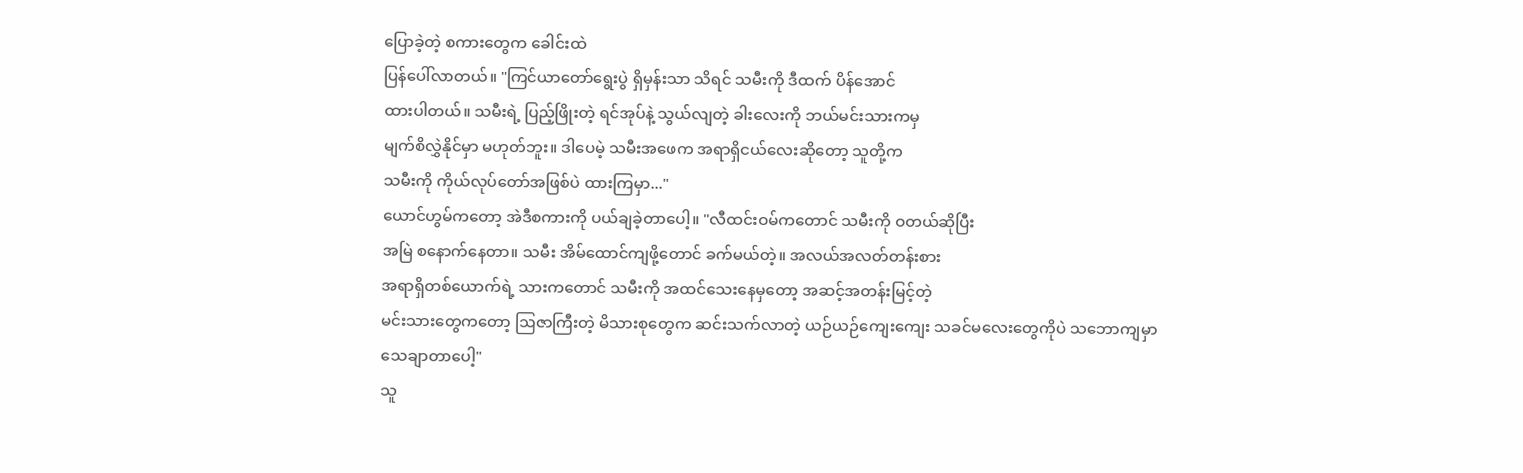ပြောခဲ့တဲ့ စကားတွေက ခေါင်းထဲ
ပြန်ပေါ်လာတယ်။ "ကြင်ယာတော်ရွေးပွဲ ရှိမှန်းသာ သိရင် သမီးကို ဒီထက် ပိန်အောင်
ထားပါတယ်။ သမီးရဲ့ ပြည့်ဖြိုးတဲ့ ရင်အုပ်နဲ့ သွယ်လျတဲ့ ခါးလေးကို ဘယ်မင်းသားကမှ
မျက်စိလွှဲနိုင်မှာ မဟုတ်ဘူး။ ဒါပေမဲ့ သမီးအဖေက အရာရှိငယ်လေးဆိုတော့ သူတို့က
သမီးကို ကိုယ်လုပ်တော်အဖြစ်ပဲ ထားကြမှာ..."
ယောင်ဟွမ်ကတော့ အဲဒီစကားကို ပယ်ချခဲ့တာပေါ့။ "လီထင်းဝမ်ကတောင် သမီးကို ဝတယ်ဆိုပြီး
အမြဲ စနောက်နေတာ။ သမီး အိမ်ထောင်ကျဖို့တောင် ခက်မယ်တဲ့။ အလယ်အလတ်တန်းစား
အရာရှိတစ်ယောက်ရဲ့ သားကတောင် သမီးကို အထင်သေးနေမှတော့ အဆင့်အတန်းမြင့်တဲ့
မင်းသားတွေကတော့ ဩဇာကြီးတဲ့ မိသားစုတွေက ဆင်းသက်လာတဲ့ ယဉ်ယဉ်ကျေးကျေး သခင်မလေးတွေကိုပဲ သဘောကျမှာ
သေချာတာပေါ့"
သူ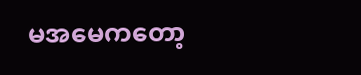မအမေကတော့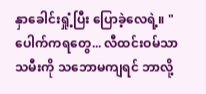နှာခေါင်းရှုံ့ပြီး ပြောခဲ့လေရဲ့။ "ပေါက်ကရတွေ... လီထင်းဝမ်သာ
သမီးကို သဘောမကျရင် ဘာလို့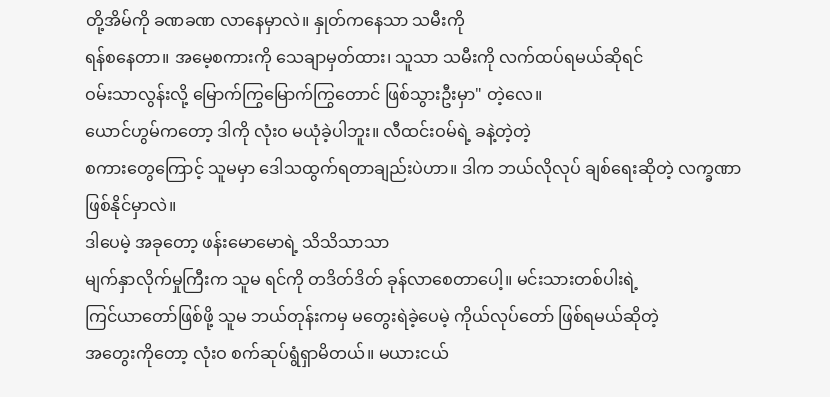တို့အိမ်ကို ခဏခဏ လာနေမှာလဲ။ နှုတ်ကနေသာ သမီးကို
ရန်စနေတာ။ အမေ့စကားကို သေချာမှတ်ထား၊ သူသာ သမီးကို လက်ထပ်ရမယ်ဆိုရင်
ဝမ်းသာလွန်းလို့ မြောက်ကြွမြောက်ကြွတောင် ဖြစ်သွားဦးမှာ" တဲ့လေ။
ယောင်ဟွမ်ကတော့ ဒါကို လုံးဝ မယုံခဲ့ပါဘူး။ လီထင်းဝမ်ရဲ့ ခနဲ့တဲ့တဲ့
စကားတွေကြောင့် သူမမှာ ဒေါသထွက်ရတာချည်းပဲဟာ။ ဒါက ဘယ်လိုလုပ် ချစ်ရေးဆိုတဲ့ လက္ခဏာ
ဖြစ်နိုင်မှာလဲ။
ဒါပေမဲ့ အခုတော့ ဖန်းမောမောရဲ့ သိသိသာသာ
မျက်နှာလိုက်မှုကြီးက သူမ ရင်ကို တဒိတ်ဒိတ် ခုန်လာစေတာပေါ့။ မင်းသားတစ်ပါးရဲ့
ကြင်ယာတော်ဖြစ်ဖို့ သူမ ဘယ်တုန်းကမှ မတွေးရဲခဲ့ပေမဲ့ ကိုယ်လုပ်တော် ဖြစ်ရမယ်ဆိုတဲ့
အတွေးကိုတော့ လုံးဝ စက်ဆုပ်ရွံရှာမိတယ်။ မယားငယ်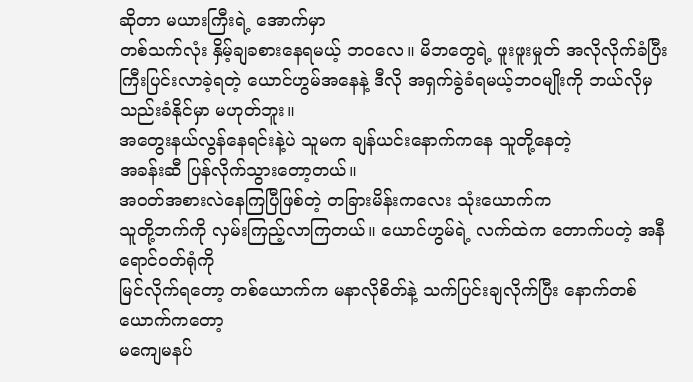ဆိုတာ မယားကြီးရဲ့ အောက်မှာ
တစ်သက်လုံး နှိမ့်ချခစားနေရမယ့် ဘဝလေ။ မိဘတွေရဲ့ ဖူးဖူးမှုတ် အလိုလိုက်ခံပြီး
ကြီးပြင်းလာခဲ့ရတဲ့ ယောင်ဟွမ်အနေနဲ့ ဒီလို အရှက်ခွဲခံရမယ့်ဘဝမျိုးကို ဘယ်လိုမှ
သည်းခံနိုင်မှာ မဟုတ်ဘူး။
အတွေးနယ်လွန်နေရင်းနဲ့ပဲ သူမက ချန်ယင်းနောက်ကနေ သူတို့နေတဲ့
အခန်းဆီ ပြန်လိုက်သွားတော့တယ်။
အဝတ်အစားလဲနေကြပြီဖြစ်တဲ့ တခြားမိန်းကလေး သုံးယောက်က
သူတို့ဘက်ကို လှမ်းကြည့်လာကြတယ်။ ယောင်ဟွမ်ရဲ့ လက်ထဲက တောက်ပတဲ့ အနီရောင်ဝတ်ရုံကို
မြင်လိုက်ရတော့ တစ်ယောက်က မနာလိုစိတ်နဲ့ သက်ပြင်းချလိုက်ပြီး နောက်တစ်ယောက်ကတော့
မကျေမနပ်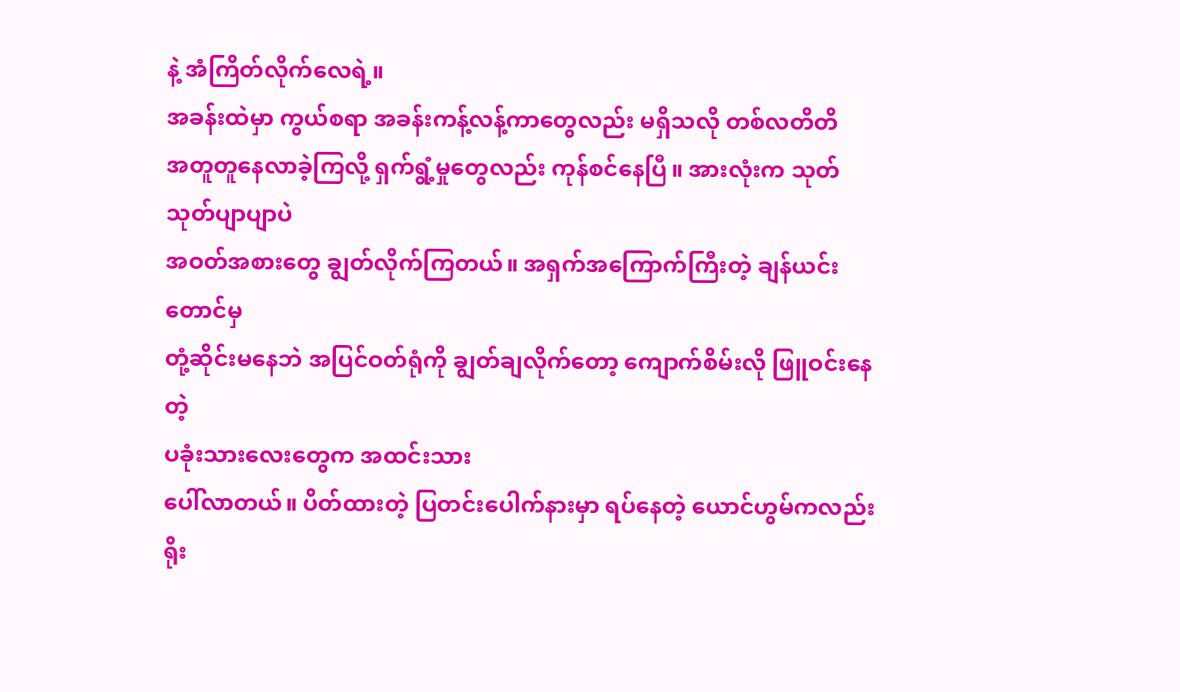နဲ့ အံကြိတ်လိုက်လေရဲ့။
အခန်းထဲမှာ ကွယ်စရာ အခန်းကန့်လန့်ကာတွေလည်း မရှိသလို တစ်လတိတိ
အတူတူနေလာခဲ့ကြလို့ ရှက်ရွံ့မှုတွေလည်း ကုန်စင်နေပြီ။ အားလုံးက သုတ်သုတ်ပျာပျာပဲ
အဝတ်အစားတွေ ချွတ်လိုက်ကြတယ်။ အရှက်အကြောက်ကြီးတဲ့ ချန်ယင်းတောင်မှ
တုံ့ဆိုင်းမနေဘဲ အပြင်ဝတ်ရုံကို ချွတ်ချလိုက်တော့ ကျောက်စိမ်းလို ဖြူဝင်းနေတဲ့
ပခုံးသားလေးတွေက အထင်းသား
ပေါ်လာတယ်။ ပိတ်ထားတဲ့ ပြတင်းပေါက်နားမှာ ရပ်နေတဲ့ ယောင်ဟွမ်ကလည်း
ရိုး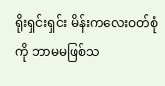ရိုးရှင်းရှင်း မိန်းကလေးဝတ်စုံကို ဘာမမဖြစ်သ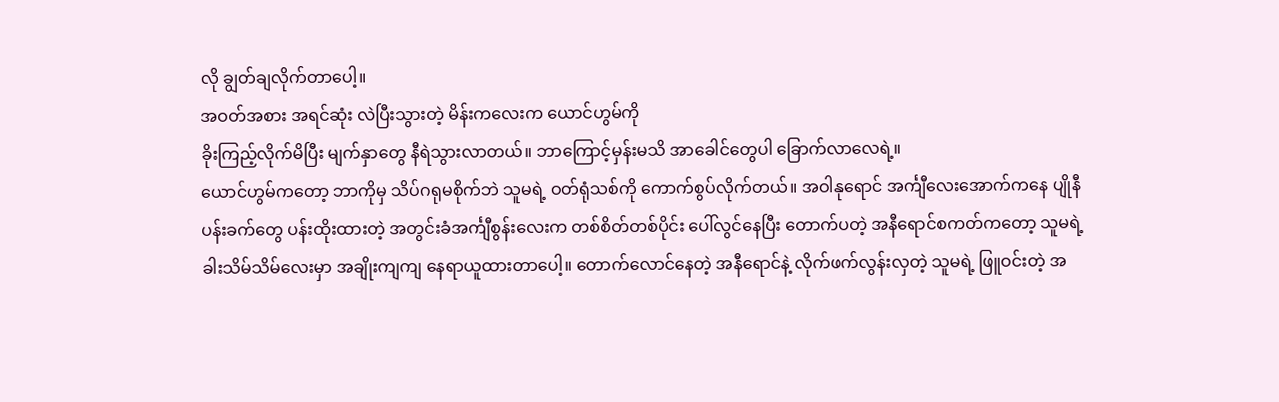လို ချွတ်ချလိုက်တာပေါ့။
အဝတ်အစား အရင်ဆုံး လဲပြီးသွားတဲ့ မိန်းကလေးက ယောင်ဟွမ်ကို
ခိုးကြည့်လိုက်မိပြီး မျက်နှာတွေ နီရဲသွားလာတယ်။ ဘာကြောင့်မှန်းမသိ အာခေါင်တွေပါ ခြောက်လာလေရဲ့။
ယောင်ဟွမ်ကတော့ ဘာကိုမှ သိပ်ဂရုမစိုက်ဘဲ သူမရဲ့ ဝတ်ရုံသစ်ကို ကောက်စွပ်လိုက်တယ်။ အဝါနုရောင် အင်္ကျီလေးအောက်ကနေ ပျိုနီပန်းခက်တွေ ပန်းထိုးထားတဲ့ အတွင်းခံအင်္ကျီစွန်းလေးက တစ်စိတ်တစ်ပိုင်း ပေါ်လွင်နေပြီး တောက်ပတဲ့ အနီရောင်စကတ်ကတော့ သူမရဲ့ ခါးသိမ်သိမ်လေးမှာ အချိုးကျကျ နေရာယူထားတာပေါ့။ တောက်လောင်နေတဲ့ အနီရောင်နဲ့ လိုက်ဖက်လွန်းလှတဲ့ သူမရဲ့ ဖြူဝင်းတဲ့ အ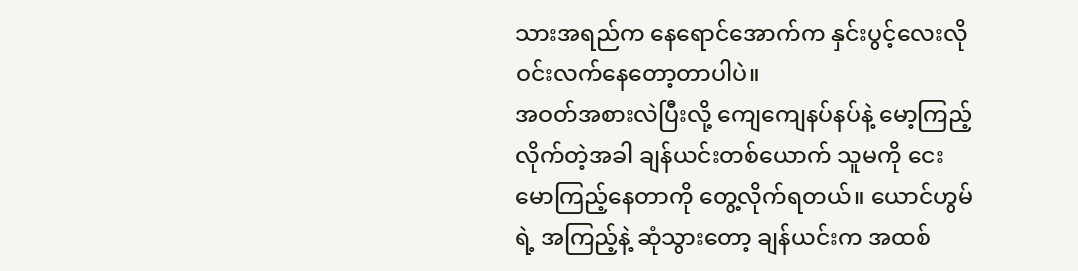သားအရည်က နေရောင်အောက်က နှင်းပွင့်လေးလို ဝင်းလက်နေတော့တာပါပဲ။
အဝတ်အစားလဲပြီးလို့ ကျေကျေနပ်နပ်နဲ့ မော့ကြည့်လိုက်တဲ့အခါ ချန်ယင်းတစ်ယောက် သူမကို ငေးမောကြည့်နေတာကို တွေ့လိုက်ရတယ်။ ယောင်ဟွမ်ရဲ့ အကြည့်နဲ့ ဆုံသွားတော့ ချန်ယင်းက အထစ်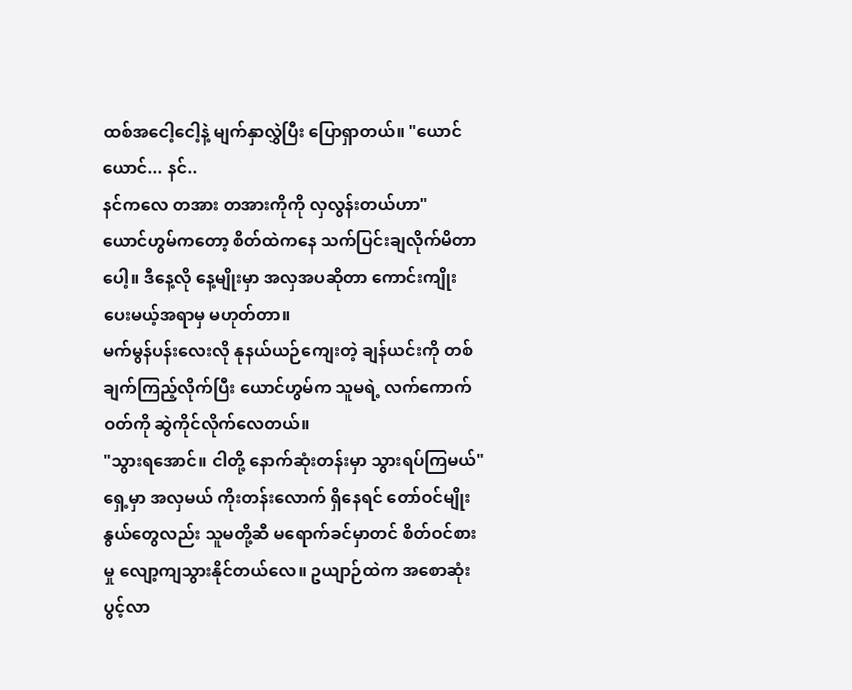ထစ်အငေါ့ငေါ့နဲ့ မျက်နှာလွှဲပြီး ပြောရှာတယ်။ "ယောင်ယောင်... နင်..
နင်ကလေ တအား တအားကိုကို လှလွန်းတယ်ဟာ"
ယောင်ဟွမ်ကတော့ စိတ်ထဲကနေ သက်ပြင်းချလိုက်မိတာပေါ့။ ဒီနေ့လို နေ့မျိုးမှာ အလှအပဆိုတာ ကောင်းကျိုးပေးမယ့်အရာမှ မဟုတ်တာ။
မက်မွန်ပန်းလေးလို နုနယ်ယဉ်ကျေးတဲ့ ချန်ယင်းကို တစ်ချက်ကြည့်လိုက်ပြီး ယောင်ဟွမ်က သူမရဲ့ လက်ကောက်ဝတ်ကို ဆွဲကိုင်လိုက်လေတယ်။
"သွားရအောင်။ ငါတို့ နောက်ဆုံးတန်းမှာ သွားရပ်ကြမယ်"
ရှေ့မှာ အလှမယ် ကိုးတန်းလောက် ရှိနေရင် တော်ဝင်မျိုးနွယ်တွေလည်း သူမတို့ဆီ မရောက်ခင်မှာတင် စိတ်ဝင်စားမှု လျော့ကျသွားနိုင်တယ်လေ။ ဥယျာဉ်ထဲက အစောဆုံး ပွင့်လာ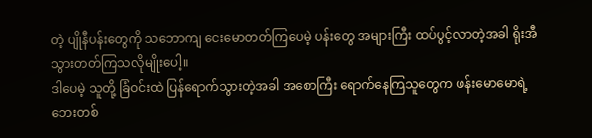တဲ့ ပျိုနီပန်းတွေကို သဘောကျ ငေးမောတတ်ကြပေမဲ့ ပန်းတွေ အများကြီး ထပ်ပွင့်လာတဲ့အခါ ရိုးအီသွားတတ်ကြသလိုမျိုးပေါ့။
ဒါပေမဲ့ သူတို့ ခြံဝင်းထဲ ပြန်ရောက်သွားတဲ့အခါ အစောကြီး ရောက်နေကြသူတွေက ဖန်းမောမောရဲ့ ဘေးတစ်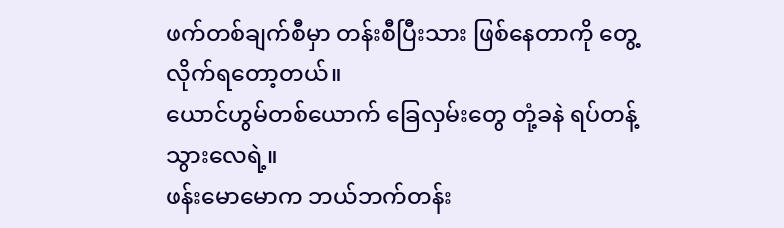ဖက်တစ်ချက်စီမှာ တန်းစီပြီးသား ဖြစ်နေတာကို တွေ့လိုက်ရတော့တယ်။
ယောင်ဟွမ်တစ်ယောက် ခြေလှမ်းတွေ တုံ့ခနဲ ရပ်တန့်သွားလေရဲ့။
ဖန်းမောမောက ဘယ်ဘက်တန်း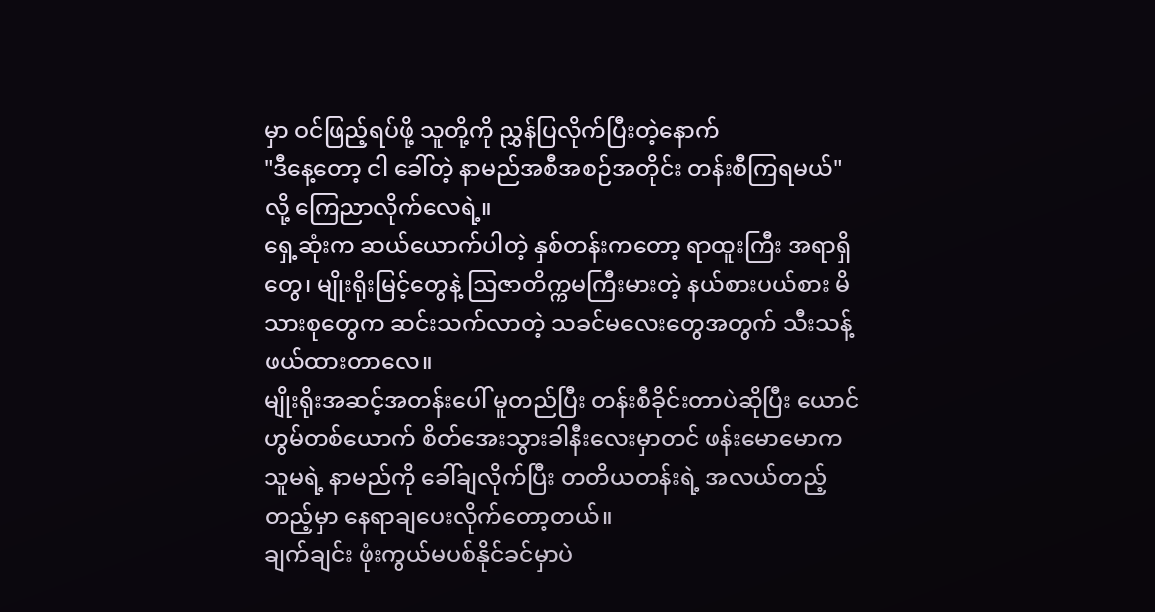မှာ ဝင်ဖြည့်ရပ်ဖို့ သူတို့ကို ညွှန်ပြလိုက်ပြီးတဲ့နောက်
"ဒီနေ့တော့ ငါ ခေါ်တဲ့ နာမည်အစီအစဉ်အတိုင်း တန်းစီကြရမယ်" လို့ ကြေညာလိုက်လေရဲ့။
ရှေ့ဆုံးက ဆယ်ယောက်ပါတဲ့ နှစ်တန်းကတော့ ရာထူးကြီး အရာရှိတွေ၊ မျိုးရိုးမြင့်တွေနဲ့ ဩဇာတိက္ကမကြီးမားတဲ့ နယ်စားပယ်စား မိသားစုတွေက ဆင်းသက်လာတဲ့ သခင်မလေးတွေအတွက် သီးသန့် ဖယ်ထားတာလေ။
မျိုးရိုးအဆင့်အတန်းပေါ် မူတည်ပြီး တန်းစီခိုင်းတာပဲဆိုပြီး ယောင်ဟွမ်တစ်ယောက် စိတ်အေးသွားခါနီးလေးမှာတင် ဖန်းမောမောက သူမရဲ့ နာမည်ကို ခေါ်ချလိုက်ပြီး တတိယတန်းရဲ့ အလယ်တည့်တည့်မှာ နေရာချပေးလိုက်တော့တယ်။
ချက်ချင်း ဖုံးကွယ်မပစ်နိုင်ခင်မှာပဲ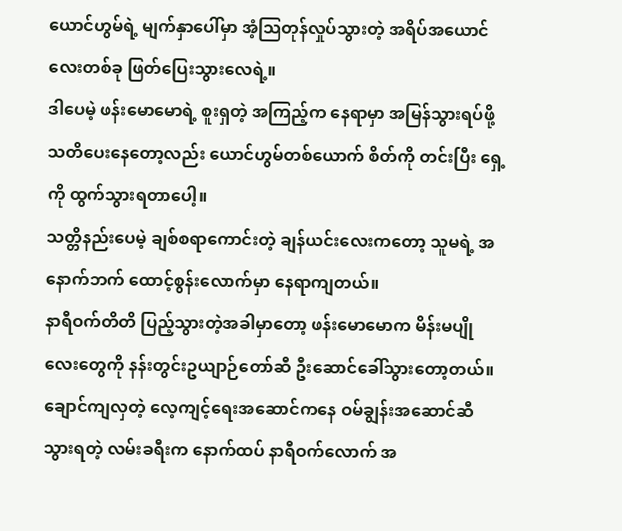ယောင်ဟွမ်ရဲ့ မျက်နှာပေါ်မှာ အံ့သြတုန်လှုပ်သွားတဲ့ အရိပ်အယောင်လေးတစ်ခု ဖြတ်ပြေးသွားလေရဲ့။
ဒါပေမဲ့ ဖန်းမောမောရဲ့ စူးရှတဲ့ အကြည့်က နေရာမှာ အမြန်သွားရပ်ဖို့ သတိပေးနေတော့လည်း ယောင်ဟွမ်တစ်ယောက် စိတ်ကို တင်းပြီး ရှေ့ကို ထွက်သွားရတာပေါ့။
သတ္တိနည်းပေမဲ့ ချစ်စရာကောင်းတဲ့ ချန်ယင်းလေးကတော့ သူမရဲ့ အနောက်ဘက် ထောင့်စွန်းလောက်မှာ နေရာကျတယ်။
နာရီဝက်တိတိ ပြည့်သွားတဲ့အခါမှာတော့ ဖန်းမောမောက မိန်းမပျိုလေးတွေကို နန်းတွင်းဥယျာဉ်တော်ဆီ ဦးဆောင်ခေါ်သွားတော့တယ်။
ချောင်ကျလှတဲ့ လေ့ကျင့်ရေးအဆောင်ကနေ ဝမ်ချွန်းအဆောင်ဆီ သွားရတဲ့ လမ်းခရီးက နောက်ထပ် နာရီဝက်လောက် အ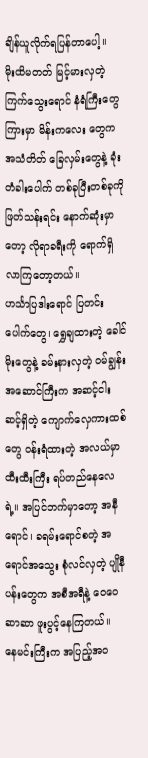ချိန်ယူလိုက်ရပြန်တာပေါ့။
မိုးထိမတတ် မြင့်မားလှတဲ့ ကြက်သွေးရောင် နံရံကြီးတွေကြားမှာ မိန်းကလေး တွေက အသံတိတ် ခြေလှမ်းတွေနဲ့ ခုံးတံခါးပေါက် တစ်ခုပြီးတစ်ခုကို ဖြတ်သန်းရင်း နောက်ဆုံးမှာတော့ လိုရာခရီးကို ရောက်ရှိလာကြတော့တယ်။
ဟင်္သာပြဒါးရောင် ပြတင်းပေါက်တွေ၊ ရွှေချထားတဲ့ ခေါင်မိုးတွေနဲ့ ခမ်းနားလှတဲ့ ဝမ်ချွန်းအဆောင်ကြီးက အဆင့်ငါးဆင့်ရှိတဲ့ ကျောက်လှေကားထစ်တွေ ဝန်းရံထားတဲ့ အလယ်မှာ ထီးထီးကြီး ရပ်တည်နေလေရဲ့။ အပြင်ဘက်မှာတော့ အနီရောင်၊ ခရမ်းရောင်စတဲ့ အရောင်အသွေး စုံလင်လှတဲ့ ပျိုနီပန်းတွေက အစီအရီနဲ့ ဝေဝေဆာဆာ ဖူးပွင့်နေကြတယ်။
နေမင်းကြီးက အပြည့်အဝ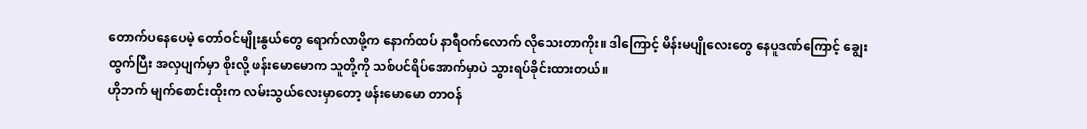တောက်ပနေပေမဲ့ တော်ဝင်မျိုးနွယ်တွေ ရောက်လာဖို့က နောက်ထပ် နာရီဝက်လောက် လိုသေးတာကိုး။ ဒါကြောင့် မိန်းမပျိုလေးတွေ နေပူဒဏ်ကြောင့် ချွေးထွက်ပြီး အလှပျက်မှာ စိုးလို့ ဖန်းမောမောက သူတို့ကို သစ်ပင်ရိပ်အောက်မှာပဲ သွားရပ်ခိုင်းထားတယ်။
ဟိုဘက် မျက်စောင်းထိုးက လမ်းသွယ်လေးမှာတော့ ဖန်းမောမော တာဝန်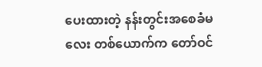ပေးထားတဲ့ နန်းတွင်းအစေခံမလေး တစ်ယောက်က တော်ဝင်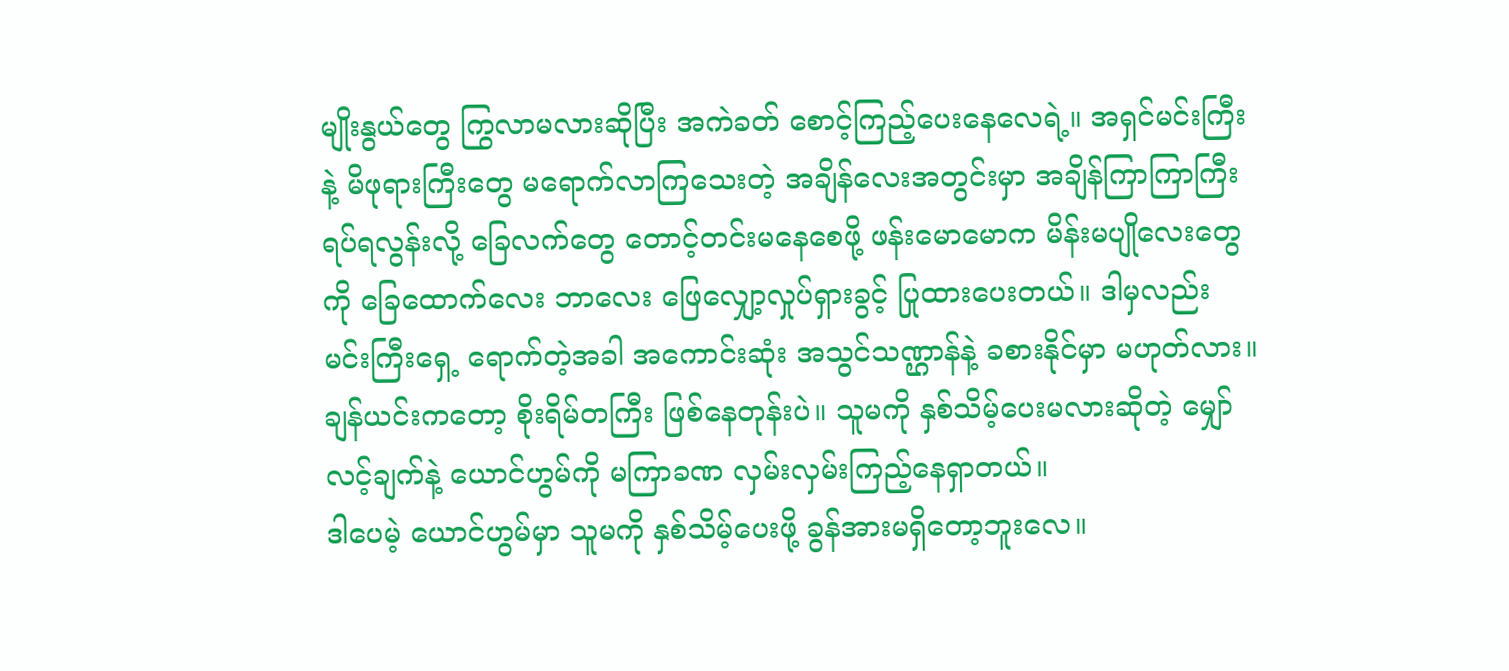မျိုးနွယ်တွေ ကြွလာမလားဆိုပြီး အကဲခတ် စောင့်ကြည့်ပေးနေလေရဲ့။ အရှင်မင်းကြီးနဲ့ မိဖုရားကြီးတွေ မရောက်လာကြသေးတဲ့ အချိန်လေးအတွင်းမှာ အချိန်ကြာကြာကြီး ရပ်ရလွန်းလို့ ခြေလက်တွေ တောင့်တင်းမနေစေဖို့ ဖန်းမောမောက မိန်းမပျိုလေးတွေကို ခြေထောက်လေး ဘာလေး ဖြေလျှော့လှုပ်ရှားခွင့် ပြုထားပေးတယ်။ ဒါမှလည်း မင်းကြီးရှေ့ ရောက်တဲ့အခါ အကောင်းဆုံး အသွင်သဏ္ဌာန်နဲ့ ခစားနိုင်မှာ မဟုတ်လား။
ချန်ယင်းကတော့ စိုးရိမ်တကြီး ဖြစ်နေတုန်းပဲ။ သူမကို နှစ်သိမ့်ပေးမလားဆိုတဲ့ မျှော်လင့်ချက်နဲ့ ယောင်ဟွမ်ကို မကြာခဏ လှမ်းလှမ်းကြည့်နေရှာတယ်။
ဒါပေမဲ့ ယောင်ဟွမ်မှာ သူမကို နှစ်သိမ့်ပေးဖို့ ခွန်အားမရှိတော့ဘူးလေ။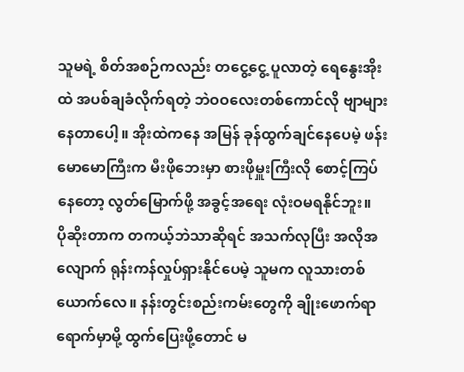သူမရဲ့ စိတ်အစဉ်ကလည်း တငွေ့ငွေ့ ပူလာတဲ့ ရေနွေးအိုးထဲ အပစ်ချခံလိုက်ရတဲ့ ဘဲဝဝလေးတစ်ကောင်လို ဗျာများနေတာပေါ့။ အိုးထဲကနေ အမြန် ခုန်ထွက်ချင်နေပေမဲ့ ဖန်းမောမောကြီးက မီးဖိုဘေးမှာ စားဖိုမှူးကြီးလို စောင့်ကြပ်နေတော့ လွတ်မြောက်ဖို့ အခွင့်အရေး လုံးဝမရနိုင်ဘူး။
ပိုဆိုးတာက တကယ့်ဘဲသာဆိုရင် အသက်လုပြီး အလိုအလျောက် ရုန်းကန်လှုပ်ရှားနိုင်ပေမဲ့ သူမက လူသားတစ်ယောက်လေ။ နန်းတွင်းစည်းကမ်းတွေကို ချိုးဖောက်ရာရောက်မှာမို့ ထွက်ပြေးဖို့တောင် မ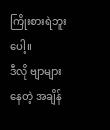ကြိုးစားရဲဘူးပေါ့။
ဒီလို ဗျာများနေတဲ့ အချိန်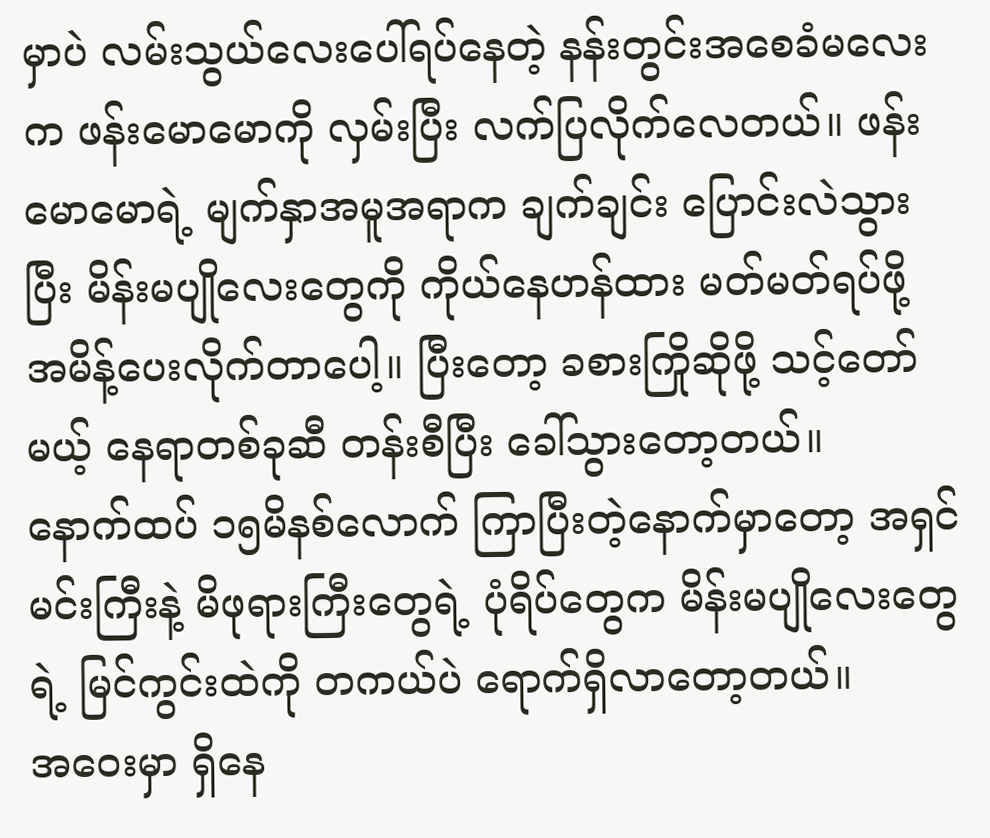မှာပဲ လမ်းသွယ်လေးပေါ်ရပ်နေတဲ့ နန်းတွင်းအစေခံမလေးက ဖန်းမောမောကို လှမ်းပြီး လက်ပြလိုက်လေတယ်။ ဖန်းမောမောရဲ့ မျက်နှာအမူအရာက ချက်ချင်း ပြောင်းလဲသွားပြီး မိန်းမပျိုလေးတွေကို ကိုယ်နေဟန်ထား မတ်မတ်ရပ်ဖို့ အမိန့်ပေးလိုက်တာပေါ့။ ပြီးတော့ ခစားကြိုဆိုဖို့ သင့်တော်မယ့် နေရာတစ်ခုဆီ တန်းစီပြီး ခေါ်သွားတော့တယ်။
နောက်ထပ် ၁၅မိနစ်လောက် ကြာပြီးတဲ့နောက်မှာတော့ အရှင်မင်းကြီးနဲ့ မိဖုရားကြီးတွေရဲ့ ပုံရိပ်တွေက မိန်းမပျိုလေးတွေရဲ့ မြင်ကွင်းထဲကို တကယ်ပဲ ရောက်ရှိလာတော့တယ်။
အဝေးမှာ ရှိနေ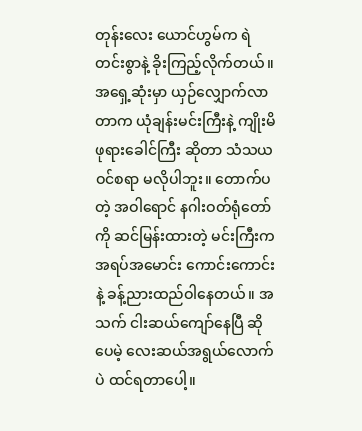တုန်းလေး ယောင်ဟွမ်က ရဲတင်းစွာနဲ့ ခိုးကြည့်လိုက်တယ်။
အရှေ့ဆုံးမှာ ယှဉ်လျှောက်လာတာက ယုံချန်းမင်းကြီးနဲ့ ကျိုးမိဖုရားခေါင်ကြီး ဆိုတာ သံသယဝင်စရာ မလိုပါဘူး။ တောက်ပတဲ့ အဝါရောင် နဂါးဝတ်ရုံတော်ကို ဆင်မြန်းထားတဲ့ မင်းကြီးက အရပ်အမောင်း ကောင်းကောင်းနဲ့ ခန့်ညားထည်ဝါနေတယ်။ အသက် ငါးဆယ်ကျော်နေပြီ ဆိုပေမဲ့ လေးဆယ်အရွယ်လောက်ပဲ ထင်ရတာပေါ့။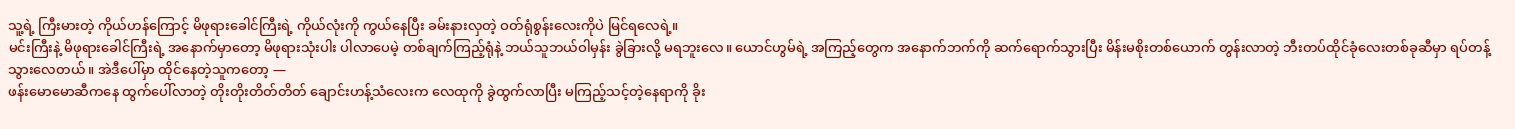သူ့ရဲ့ ကြီးမားတဲ့ ကိုယ်ဟန်ကြောင့် မိဖုရားခေါင်ကြီးရဲ့ ကိုယ်လုံးကို ကွယ်နေပြီး ခမ်းနားလှတဲ့ ဝတ်ရုံစွန်းလေးကိုပဲ မြင်ရလေရဲ့။
မင်းကြီးနဲ့ မိဖုရားခေါင်ကြီးရဲ့ အနောက်မှာတော့ မိဖုရားသုံးပါး ပါလာပေမဲ့ တစ်ချက်ကြည့်ရုံနဲ့ ဘယ်သူဘယ်ဝါမှန်း ခွဲခြားလို့ မရဘူးလေ။ ယောင်ဟွမ်ရဲ့ အကြည့်တွေက အနောက်ဘက်ကို ဆက်ရောက်သွားပြီး မိန်းမစိုးတစ်ယောက် တွန်းလာတဲ့ ဘီးတပ်ထိုင်ခုံလေးတစ်ခုဆီမှာ ရပ်တန့်သွားလေတယ်။ အဲဒီပေါ်မှာ ထိုင်နေတဲ့သူကတော့ —
ဖန်းမောမောဆီကနေ ထွက်ပေါ်လာတဲ့ တိုးတိုးတိတ်တိတ် ချောင်းဟန့်သံလေးက လေထုကို ခွဲထွက်လာပြီး မကြည့်သင့်တဲ့နေရာကို ခိုး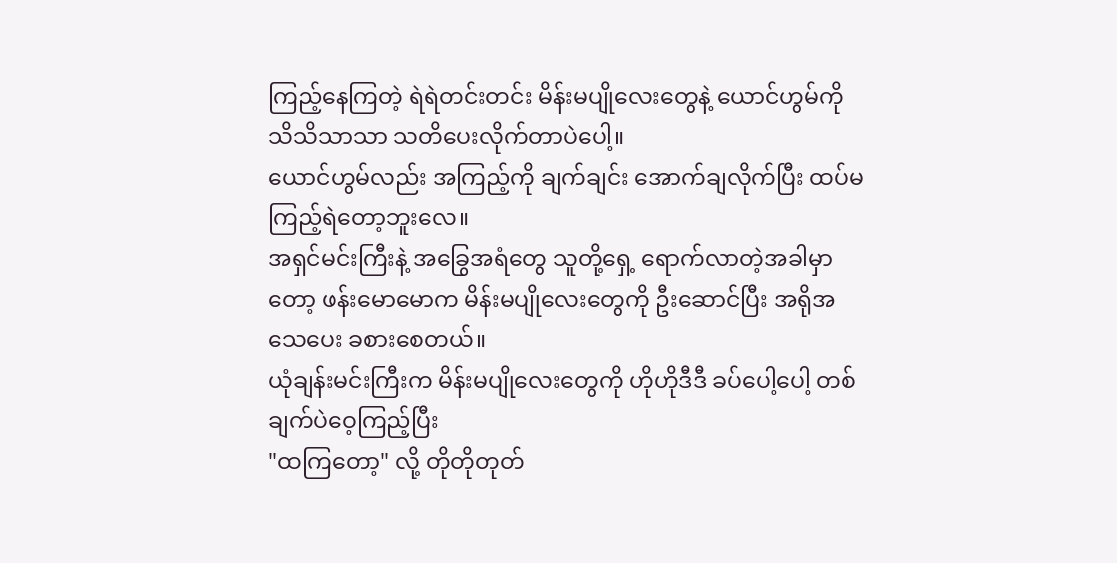ကြည့်နေကြတဲ့ ရဲရဲတင်းတင်း မိန်းမပျိုလေးတွေနဲ့ ယောင်ဟွမ်ကို သိသိသာသာ သတိပေးလိုက်တာပဲပေါ့။
ယောင်ဟွမ်လည်း အကြည့်ကို ချက်ချင်း အောက်ချလိုက်ပြီး ထပ်မကြည့်ရဲတော့ဘူးလေ။
အရှင်မင်းကြီးနဲ့ အခြွေအရံတွေ သူတို့ရှေ့ ရောက်လာတဲ့အခါမှာတော့ ဖန်းမောမောက မိန်းမပျိုလေးတွေကို ဦးဆောင်ပြီး အရိုအသေပေး ခစားစေတယ်။
ယုံချန်းမင်းကြီးက မိန်းမပျိုလေးတွေကို ဟိုဟိုဒီဒီ ခပ်ပေါ့ပေါ့ တစ်ချက်ပဲဝေ့ကြည့်ပြီး
"ထကြတော့" လို့ တိုတိုတုတ်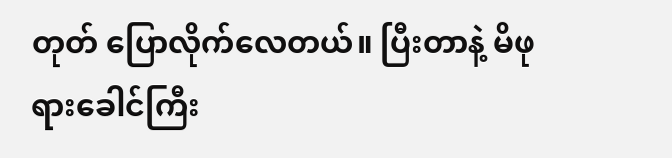တုတ် ပြောလိုက်လေတယ်။ ပြီးတာနဲ့ မိဖုရားခေါင်ကြီး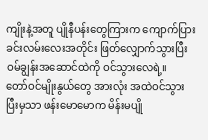ကျိုးနဲ့အတူ ပျိုနီပန်းတွေကြားက ကျောက်ပြားခင်းလမ်းလေးအတိုင်း ဖြတ်လျှောက်သွားပြီး ဝမ်ချွန်းအဆောင်ထဲကို ဝင်သွားလေရဲ့။
တော်ဝင်မျိုးနွယ်တွေ အားလုံး အထဲဝင်သွားပြီးမှသာ ဖန်းမောမောက မိန်းမပျို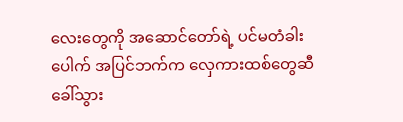လေးတွေကို အဆောင်တော်ရဲ့ ပင်မတံခါးပေါက် အပြင်ဘက်က လှေကားထစ်တွေဆီ ခေါ်သွား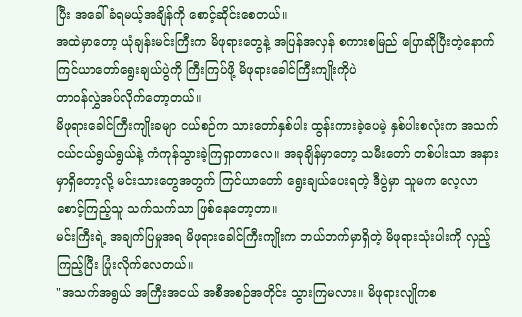ပြီး အခေါ်ခံရမယ့်အချိန်ကို စောင့်ဆိုင်းစေတယ်။
အထဲမှာတော့ ယုံချန်းမင်းကြီးက မိဖုရားတွေနဲ့ အပြန်အလှန် စကားစမြည် ပြောဆိုပြီးတဲ့နောက် ကြင်ယာတော်ရွေးချယ်ပွဲကို ကြီးကြပ်ဖို့ မိဖုရားခေါင်ကြီးကျိုးကိုပဲ
တာဝန်လွှဲအပ်လိုက်တော့တယ်။
မိဖုရားခေါင်ကြီးကျိုးခမျာ ငယ်စဉ်က သားတော်နှစ်ပါး ထွန်းကားခဲ့ပေမဲ့ နှစ်ပါးစလုံးက အသက်ငယ်ငယ်ရွယ်ရွယ်နဲ့ ကံကုန်သွားခဲ့ကြရှာတာလေ။ အခုချိန်မှာတော့ သမီးတော် တစ်ပါးသာ အနားမှာရှိတော့လို့ မင်းသားတွေအတွက် ကြင်ယာတော် ရွေးချယ်ပေးရတဲ့ ဒီပွဲမှာ သူမက လေ့လာစောင့်ကြည့်သူ သက်သက်သာ ဖြစ်နေတော့တာ။
မင်းကြီးရဲ့ အချက်ပြမှုအရ မိဖုရားခေါင်ကြီးကျိုးက ဘယ်ဘက်မှာရှိတဲ့ မိဖုရားသုံးပါးကို လှည့်ကြည့်ပြီး ပြုံးလိုက်လေတယ်။
"အသက်အရွယ် အကြီးအငယ် အစီအစဉ်အတိုင်း သွားကြမလား။ မိဖုရားလျိုကစ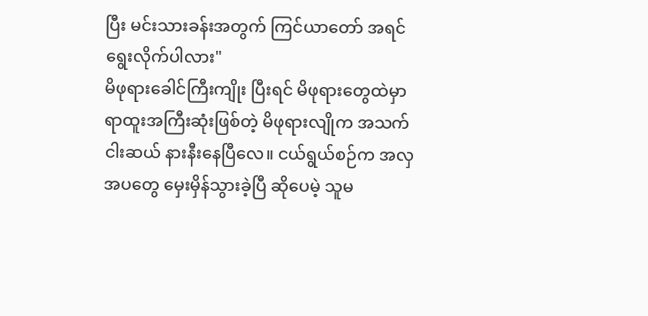ပြီး မင်းသားခန်းအတွက် ကြင်ယာတော် အရင်ရွေးလိုက်ပါလား"
မိဖုရားခေါင်ကြီးကျိုး ပြီးရင် မိဖုရားတွေထဲမှာ ရာထူးအကြီးဆုံးဖြစ်တဲ့ မိဖုရားလျိုက အသက်ငါးဆယ် နားနီးနေပြီလေ။ ငယ်ရွယ်စဉ်က အလှအပတွေ မှေးမှိန်သွားခဲ့ပြီ ဆိုပေမဲ့ သူမ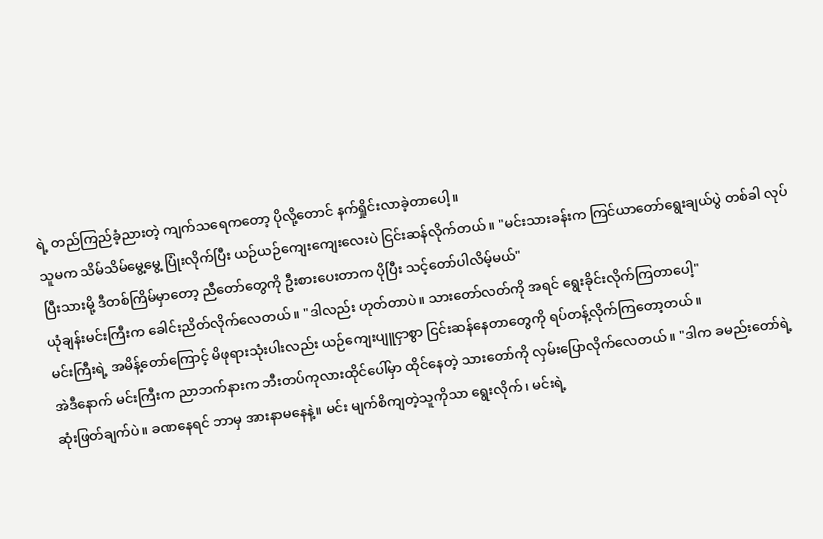ရဲ့ တည်ကြည်ခံ့ညားတဲ့ ကျက်သရေကတော့ ပိုလို့တောင် နက်ရှိုင်းလာခဲ့တာပေါ့။
သူမက သိမ်သိမ်မွေ့မွေ့ ပြုံးလိုက်ပြီး ယဉ်ယဉ်ကျေးကျေးလေးပဲ ငြင်းဆန်လိုက်တယ်။ "မင်းသားခန်းက ကြင်ယာတော်ရွေးချယ်ပွဲ တစ်ခါ လုပ်ပြီးသားမို့ ဒီတစ်ကြိမ်မှာတော့ ညီတော်တွေကို ဦးစားပေးတာက ပိုပြီး သင့်တော်ပါလိမ့်မယ်"
ယုံချန်းမင်းကြီးက ခေါင်းညိတ်လိုက်လေတယ်။ "ဒါလည်း ဟုတ်တာပဲ။ သားတော်လတ်ကို အရင် ရွေးခိုင်းလိုက်ကြတာပေါ့"
မင်းကြီးရဲ့ အမိန့်တော်ကြောင့် မိဖုရားသုံးပါးလည်း ယဉ်ကျေးပျူငှာစွာ ငြင်းဆန်နေတာတွေကို ရပ်တန့်လိုက်ကြတော့တယ်။
အဲဒီနောက် မင်းကြီးက ညာဘက်နားက ဘီးတပ်ကုလားထိုင်ပေါ်မှာ ထိုင်နေတဲ့ သားတော်ကို လှမ်းပြောလိုက်လေတယ်။ "ဒါက ခမည်းတော်ရဲ့ ဆုံးဖြတ်ချက်ပဲ။ ခဏနေရင် ဘာမှ အားနာမနေနဲ့။ မင်း မျက်စိကျတဲ့သူကိုသာ ရွေးလိုက်၊ မင်းရဲ့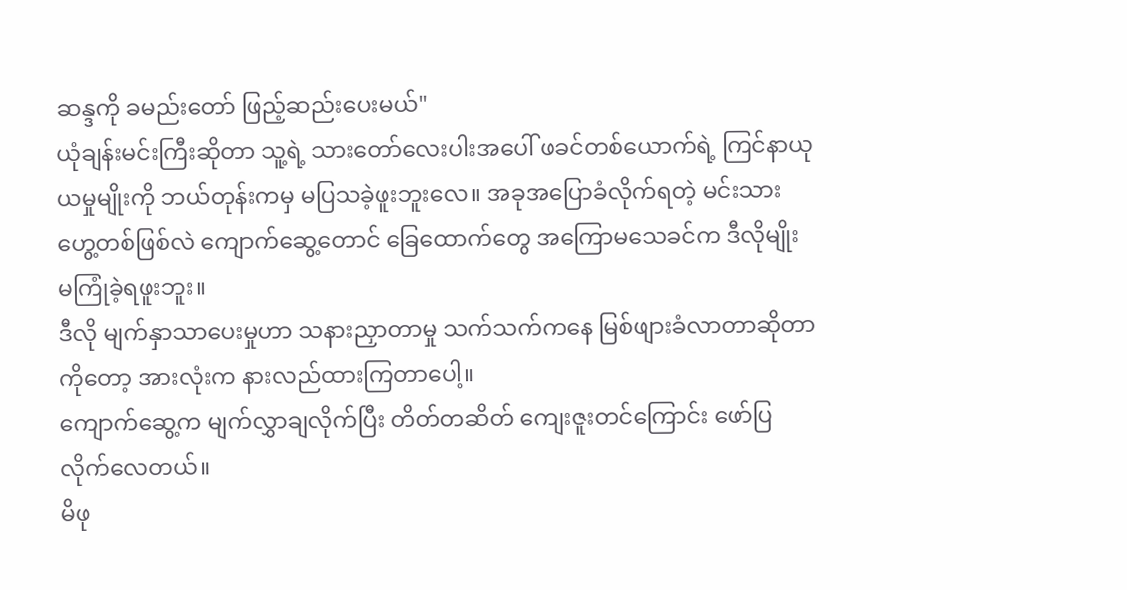ဆန္ဒကို ခမည်းတော် ဖြည့်ဆည်းပေးမယ်"
ယုံချန်းမင်းကြီးဆိုတာ သူ့ရဲ့ သားတော်လေးပါးအပေါ် ဖခင်တစ်ယောက်ရဲ့ ကြင်နာယုယမှုမျိုးကို ဘယ်တုန်းကမှ မပြသခဲ့ဖူးဘူးလေ။ အခုအပြောခံလိုက်ရတဲ့ မင်းသားဟွေ့တစ်ဖြစ်လဲ ကျောက်ဆွေ့တောင် ခြေထောက်တွေ အကြောမသေခင်က ဒီလိုမျိုး မကြုံခဲ့ရဖူးဘူး။
ဒီလို မျက်နှာသာပေးမှုဟာ သနားညှာတာမှု သက်သက်ကနေ မြစ်ဖျားခံလာတာဆိုတာကိုတော့ အားလုံးက နားလည်ထားကြတာပေါ့။
ကျောက်ဆွေ့က မျက်လွှာချလိုက်ပြီး တိတ်တဆိတ် ကျေးဇူးတင်ကြောင်း ဖော်ပြလိုက်လေတယ်။
မိဖု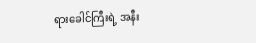ရားခေါင်ကြီးရဲ့ အနီး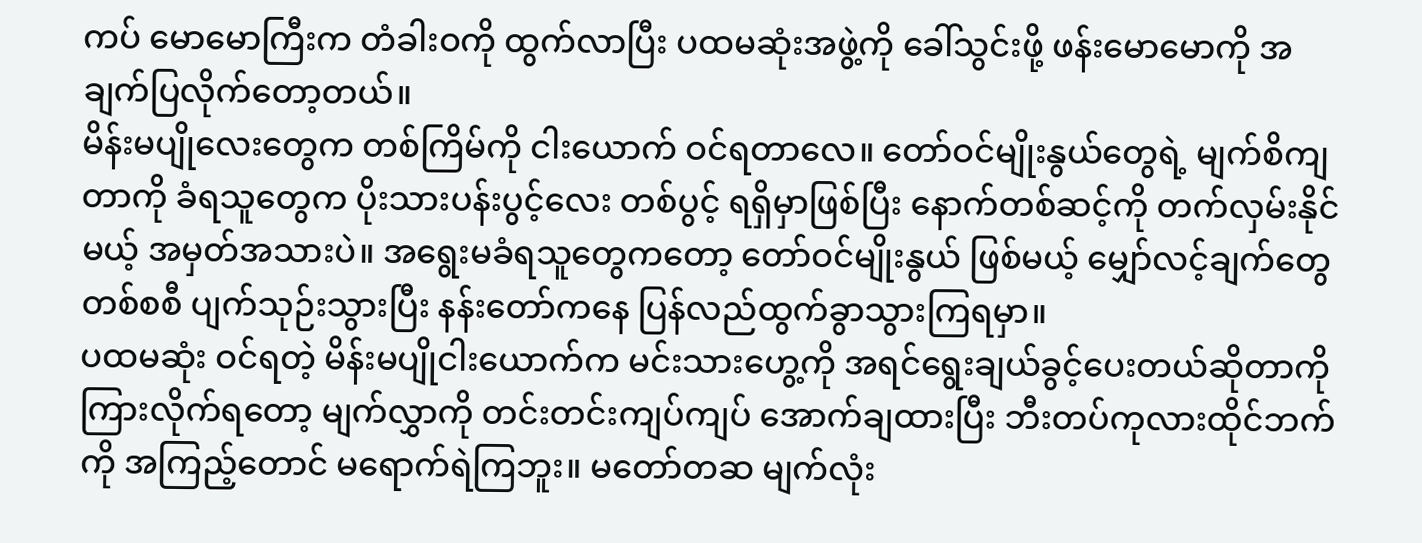ကပ် မောမောကြီးက တံခါးဝကို ထွက်လာပြီး ပထမဆုံးအဖွဲ့ကို ခေါ်သွင်းဖို့ ဖန်းမောမောကို အချက်ပြလိုက်တော့တယ်။
မိန်းမပျိုလေးတွေက တစ်ကြိမ်ကို ငါးယောက် ဝင်ရတာလေ။ တော်ဝင်မျိုးနွယ်တွေရဲ့ မျက်စိကျတာကို ခံရသူတွေက ပိုးသားပန်းပွင့်လေး တစ်ပွင့် ရရှိမှာဖြစ်ပြီး နောက်တစ်ဆင့်ကို တက်လှမ်းနိုင်မယ့် အမှတ်အသားပဲ။ အရွေးမခံရသူတွေကတော့ တော်ဝင်မျိုးနွယ် ဖြစ်မယ့် မျှော်လင့်ချက်တွေ တစ်စစီ ပျက်သုဉ်းသွားပြီး နန်းတော်ကနေ ပြန်လည်ထွက်ခွာသွားကြရမှာ။
ပထမဆုံး ဝင်ရတဲ့ မိန်းမပျိုငါးယောက်က မင်းသားဟွေ့ကို အရင်ရွေးချယ်ခွင့်ပေးတယ်ဆိုတာကို ကြားလိုက်ရတော့ မျက်လွှာကို တင်းတင်းကျပ်ကျပ် အောက်ချထားပြီး ဘီးတပ်ကုလားထိုင်ဘက်ကို အကြည့်တောင် မရောက်ရဲကြဘူး။ မတော်တဆ မျက်လုံး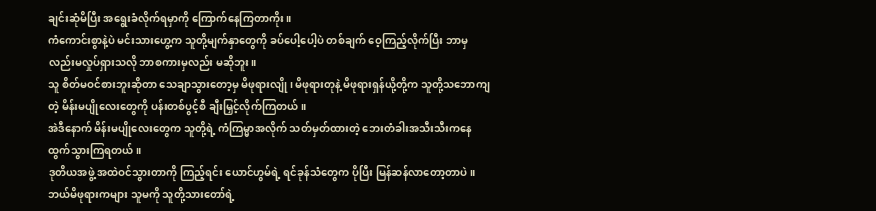ချင်းဆုံမိပြီး အရွေးခံလိုက်ရမှာကို ကြောက်နေကြတာကိုး။
ကံကောင်းစွာနဲ့ပဲ မင်းသားဟွေ့က သူတို့မျက်နှာတွေကို ခပ်ပေါ့ပေါ့ပဲ တစ်ချက် ဝေ့ကြည့်လိုက်ပြီး ဘာမှလည်းမလှုပ်ရှားသလို ဘာစကားမှလည်း မဆိုဘူး။
သူ စိတ်မဝင်စားဘူးဆိုတာ သေချာသွားတော့မှ မိဖုရားလျို၊ မိဖုရားတုနဲ့ မိဖုရားရှန်ယို့တို့က သူတို့သဘောကျတဲ့ မိန်းမပျိုလေးတွေကို ပန်းတစ်ပွင့်စီ ချီးမြှင့်လိုက်ကြတယ်။
အဲဒီနောက် မိန်းမပျိုလေးတွေက သူတို့ရဲ့ ကံကြမ္မာအလိုက် သတ်မှတ်ထားတဲ့ ဘေးတံခါးအသီးသီးကနေ ထွက်သွားကြရတယ်။
ဒုတိယအဖွဲ့ အထဲဝင်သွားတာကို ကြည့်ရင်း ယောင်ဟွမ်ရဲ့ ရင်ခုန်သံတွေက ပိုပြီး မြန်ဆန်လာတော့တာပဲ။
ဘယ်မိဖုရားကများ သူမကို သူတို့သားတော်ရဲ့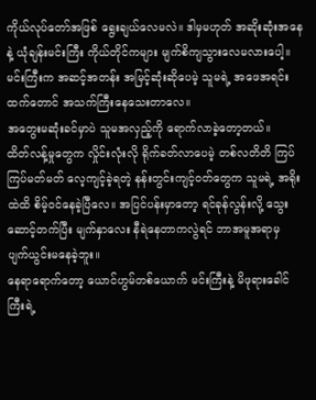ကိုယ်လုပ်တော်အဖြစ် ရွေးချယ်လေမလဲ။ ဒါမှမဟုတ် အဆိုးဆုံးအနေနဲ့ ယုံချန်းမင်းကြီး ကိုယ်တိုင်ကများ မျက်စိကျသွားလေမလားပေါ့။
မင်းကြီးက အဆင့်အတန်း အမြင့်ဆုံးဆိုပေမဲ့ သူမရဲ့ အဖေအရင်းထက်တောင် အသက်ကြီးနေသေးတာလေ။
အတွေးမဆုံးခင်မှာပဲ သူမအလှည့်ကို ရောက်လာခဲ့တော့တယ်။
ထိတ်လန့်မှုတွေက လှိုင်းလုံးလို ရိုက်ခတ်လာပေမဲ့ တစ်လတိတိ ကြပ်ကြပ်မတ်မတ် လေ့ကျင့်ခဲ့ရတဲ့ နန်းတွင်းကျင့်ဝတ်တွေက သူမရဲ့ အရိုးထဲထိ စိမ့်ဝင်နေခဲ့ပြီလေ။ အပြင်ပန်းမှာတော့ ရင်ခုန်လွန်းလို့ သွေးဆောင့်တက်ပြီး မျက်နှာလေး နီရဲနေတာကလွဲရင် ဘာအမူအရာမှ ပျက်ယွင်းမနေခဲ့ဘူး။
နေရာရောက်တော့ ယောင်ဟွမ်တစ်ယောက် မင်းကြီးနဲ့ မိဖုရားခေါင်ကြီးရဲ့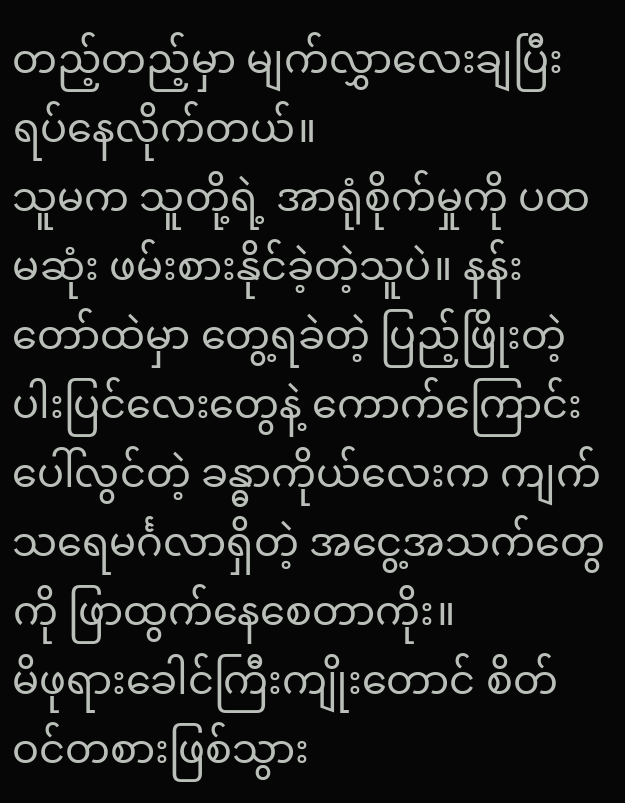တည့်တည့်မှာ မျက်လွှာလေးချပြီး ရပ်နေလိုက်တယ်။
သူမက သူတို့ရဲ့ အာရုံစိုက်မှုကို ပထမဆုံး ဖမ်းစားနိုင်ခဲ့တဲ့သူပဲ။ နန်းတော်ထဲမှာ တွေ့ရခဲတဲ့ ပြည့်ဖြိုးတဲ့ ပါးပြင်လေးတွေနဲ့ ကောက်ကြောင်းပေါ်လွင်တဲ့ ခန္ဓာကိုယ်လေးက ကျက်သရေမင်္ဂလာရှိတဲ့ အငွေ့အသက်တွေကို ဖြာထွက်နေစေတာကိုး။
မိဖုရားခေါင်ကြီးကျိုးတောင် စိတ်ဝင်တစားဖြစ်သွား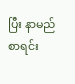ပြီး နာမည်စာရင်း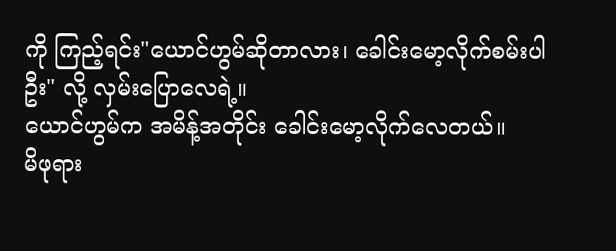ကို ကြည့်ရင်း"ယောင်ဟွမ်ဆိုတာလား၊ ခေါင်းမော့လိုက်စမ်းပါဦး" လို့ လှမ်းပြောလေရဲ့။
ယောင်ဟွမ်က အမိန့်အတိုင်း ခေါင်းမော့လိုက်လေတယ်။
မိဖုရား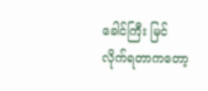ခေါင်ကြီး မြင်လိုက်ရတာကတော့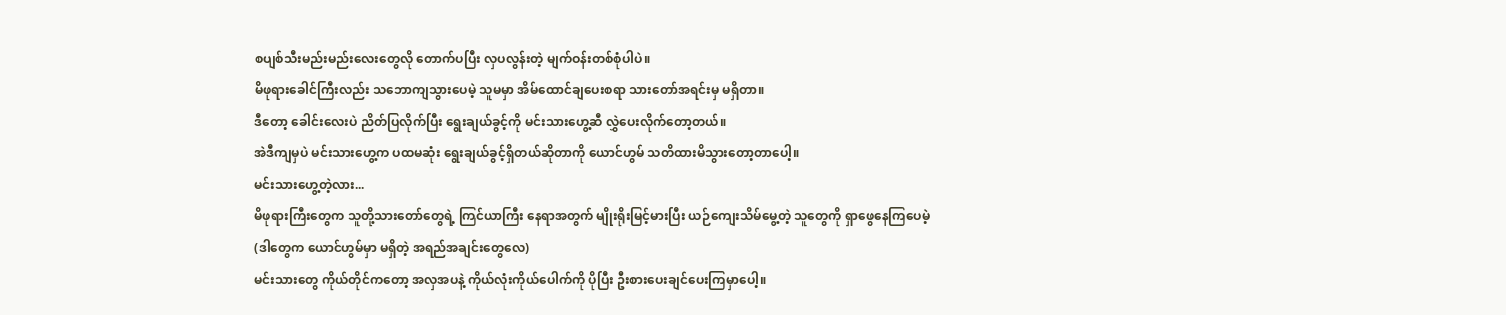စပျစ်သီးမည်းမည်းလေးတွေလို တောက်ပပြီး လှပလွန်းတဲ့ မျက်ဝန်းတစ်စုံပါပဲ။
မိဖုရားခေါင်ကြီးလည်း သဘောကျသွားပေမဲ့ သူမမှာ အိမ်ထောင်ချပေးစရာ သားတော်အရင်းမှ မရှိတာ။
ဒီတော့ ခေါင်းလေးပဲ ညိတ်ပြလိုက်ပြီး ရွေးချယ်ခွင့်ကို မင်းသားဟွေ့ဆီ လွှဲပေးလိုက်တော့တယ်။
အဲဒီကျမှပဲ မင်းသားဟွေ့က ပထမဆုံး ရွေးချယ်ခွင့်ရှိတယ်ဆိုတာကို ယောင်ဟွမ် သတိထားမိသွားတော့တာပေါ့။
မင်းသားဟွေ့တဲ့လား...
မိဖုရားကြီးတွေက သူတို့သားတော်တွေရဲ့ ကြင်ယာကြီး နေရာအတွက် မျိုးရိုးမြင့်မားပြီး ယဉ်ကျေးသိမ်မွေ့တဲ့ သူတွေကို ရှာဖွေနေကြပေမဲ့
(ဒါတွေက ယောင်ဟွမ်မှာ မရှိတဲ့ အရည်အချင်းတွေလေ)
မင်းသားတွေ ကိုယ်တိုင်ကတော့ အလှအပနဲ့ ကိုယ်လုံးကိုယ်ပေါက်ကို ပိုပြီး ဦးစားပေးချင်ပေးကြမှာပေါ့။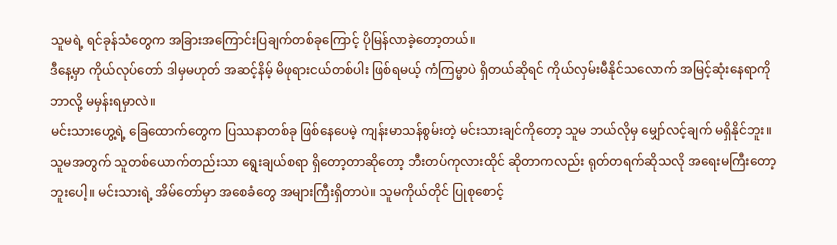သူမရဲ့ ရင်ခုန်သံတွေက အခြားအကြောင်းပြချက်တစ်ခုကြောင့် ပိုမြန်လာခဲ့တော့တယ်။
ဒီနေ့မှာ ကိုယ်လုပ်တော် ဒါမှမဟုတ် အဆင့်နိမ့် မိဖုရားငယ်တစ်ပါး ဖြစ်ရမယ့် ကံကြမ္မာပဲ ရှိတယ်ဆိုရင် ကိုယ်လှမ်းမီနိုင်သလောက် အမြင့်ဆုံးနေရာကို ဘာလို့ မမှန်းရမှာလဲ။
မင်းသားဟွေ့ရဲ့ ခြေထောက်တွေက ပြဿနာတစ်ခု ဖြစ်နေပေမဲ့ ကျန်းမာသန်စွမ်းတဲ့ မင်းသားချင်ကိုတော့ သူမ ဘယ်လိုမှ မျှော်လင့်ချက် မရှိနိုင်ဘူး။
သူမအတွက် သူတစ်ယောက်တည်းသာ ရွေးချယ်စရာ ရှိတော့တာဆိုတော့ ဘီးတပ်ကုလားထိုင် ဆိုတာကလည်း ရုတ်တရက်ဆိုသလို အရေးမကြီးတော့ဘူးပေါ့။ မင်းသားရဲ့ အိမ်တော်မှာ အစေခံတွေ အများကြီးရှိတာပဲ။ သူမကိုယ်တိုင် ပြုစုစောင့်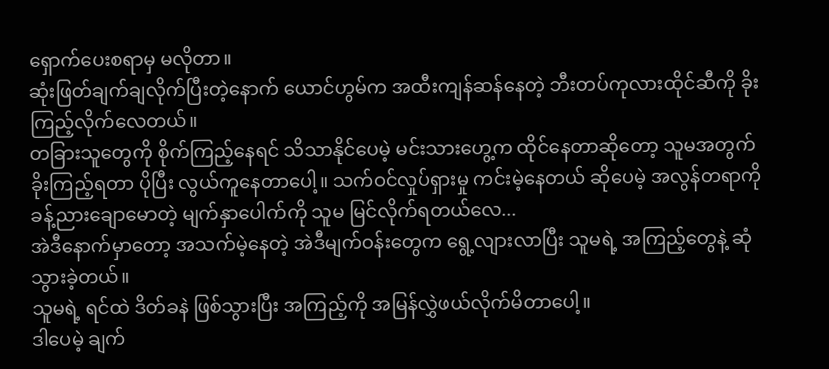ရှောက်ပေးစရာမှ မလိုတာ။
ဆုံးဖြတ်ချက်ချလိုက်ပြီးတဲ့နောက် ယောင်ဟွမ်က အထီးကျန်ဆန်နေတဲ့ ဘီးတပ်ကုလားထိုင်ဆီကို ခိုးကြည့်လိုက်လေတယ်။
တခြားသူတွေကို စိုက်ကြည့်နေရင် သိသာနိုင်ပေမဲ့ မင်းသားဟွေ့က ထိုင်နေတာဆိုတော့ သူမအတွက် ခိုးကြည့်ရတာ ပိုပြီး လွယ်ကူနေတာပေါ့။ သက်ဝင်လှုပ်ရှားမှု ကင်းမဲ့နေတယ် ဆိုပေမဲ့ အလွန်တရာကို ခန့်ညားချောမောတဲ့ မျက်နှာပေါက်ကို သူမ မြင်လိုက်ရတယ်လေ...
အဲဒီနောက်မှာတော့ အသက်မဲ့နေတဲ့ အဲဒီမျက်ဝန်းတွေက ရွေ့လျားလာပြီး သူမရဲ့ အကြည့်တွေနဲ့ ဆုံသွားခဲ့တယ်။
သူမရဲ့ ရင်ထဲ ဒိတ်ခနဲ ဖြစ်သွားပြီး အကြည့်ကို အမြန်လွှဲဖယ်လိုက်မိတာပေါ့။
ဒါပေမဲ့ ချက်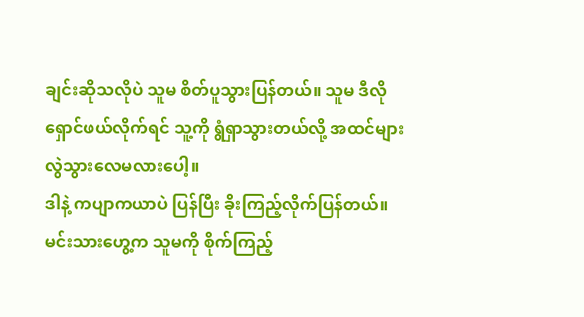ချင်းဆိုသလိုပဲ သူမ စိတ်ပူသွားပြန်တယ်။ သူမ ဒီလို ရှောင်ဖယ်လိုက်ရင် သူ့ကို ရွံရှာသွားတယ်လို့ အထင်များလွဲသွားလေမလားပေါ့။
ဒါနဲ့ ကပျာကယာပဲ ပြန်ပြီး ခိုးကြည့်လိုက်ပြန်တယ်။
မင်းသားဟွေ့က သူမကို စိုက်ကြည့်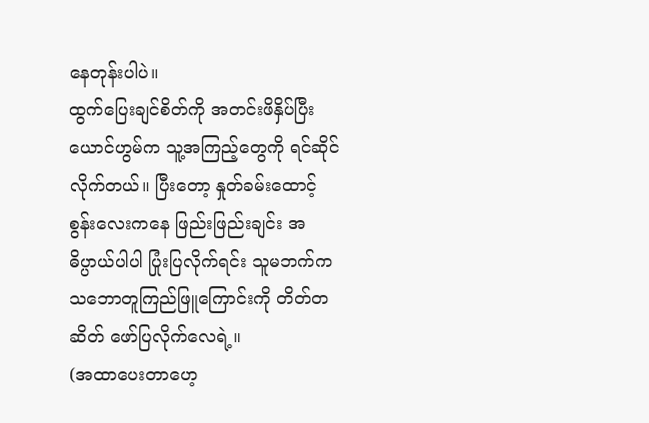နေတုန်းပါပဲ။
ထွက်ပြေးချင်စိတ်ကို အတင်းဖိနှိပ်ပြီး ယောင်ဟွမ်က သူ့အကြည့်တွေကို ရင်ဆိုင်လိုက်တယ်။ ပြီးတော့ နှုတ်ခမ်းထောင့်စွန်းလေးကနေ ဖြည်းဖြည်းချင်း အဓိပ္ပာယ်ပါပါ ပြုံးပြလိုက်ရင်း သူမဘက်က သဘောတူကြည်ဖြူကြောင်းကို တိတ်တဆိတ် ဖော်ပြလိုက်လေရဲ့။
(အထာပေးတာဟေ့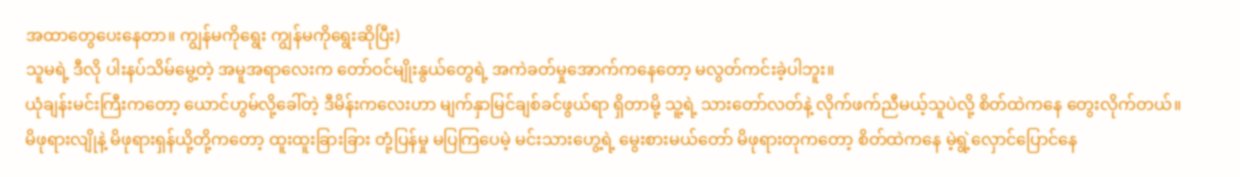အထာတွေပေးနေတာ။ ကျွန်မကိုရွေး ကျွန်မကိုရွေးဆိုပြီး)
သူမရဲ့ ဒီလို ပါးနပ်သိမ်မွေ့တဲ့ အမူအရာလေးက တော်ဝင်မျိုးနွယ်တွေရဲ့ အကဲခတ်မှုအောက်ကနေတော့ မလွတ်ကင်းခဲ့ပါဘူး။
ယုံချန်းမင်းကြီးကတော့ ယောင်ဟွမ်လို့ခေါ်တဲ့ ဒီမိန်းကလေးဟာ မျက်နှာမြင်ချစ်ခင်ဖွယ်ရာ ရှိတာမို့ သူ့ရဲ့ သားတော်လတ်နဲ့ လိုက်ဖက်ညီမယ့်သူပဲလို့ စိတ်ထဲကနေ တွေးလိုက်တယ်။
မိဖုရားလျိုနဲ့ မိဖုရားရှန်ယို့တို့ကတော့ ထူးထူးခြားခြား တုံ့ပြန်မှု မပြကြပေမဲ့ မင်းသားဟွေ့ရဲ့ မွေးစားမယ်တော် မိဖုရားတုကတော့ စိတ်ထဲကနေ မဲ့ရွဲ့လှောင်ပြောင်နေ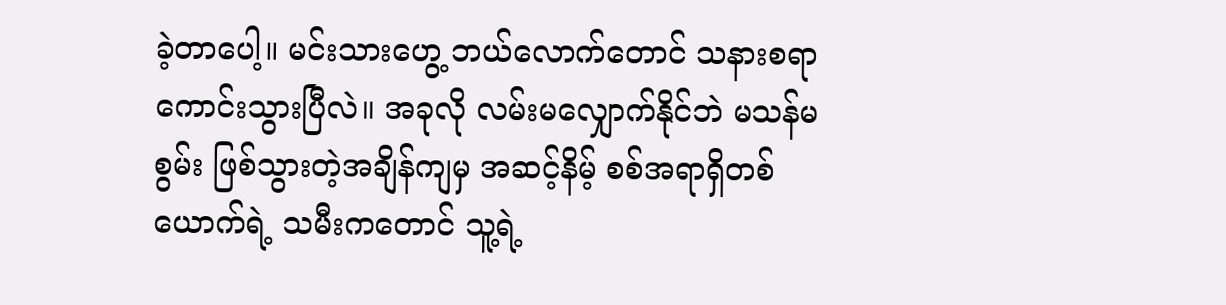ခဲ့တာပေါ့။ မင်းသားဟွေ့ ဘယ်လောက်တောင် သနားစရာ ကောင်းသွားပြီလဲ။ အခုလို လမ်းမလျှောက်နိုင်ဘဲ မသန်မစွမ်း ဖြစ်သွားတဲ့အချိန်ကျမှ အဆင့်နိမ့် စစ်အရာရှိတစ်ယောက်ရဲ့ သမီးကတောင် သူ့ရဲ့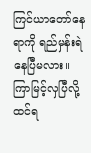ကြင်ယာတော်နေရာကို ရည်မှန်းရဲနေပြီမလား။
ကြာမြင့်လှပြီလို့ ထင်ရ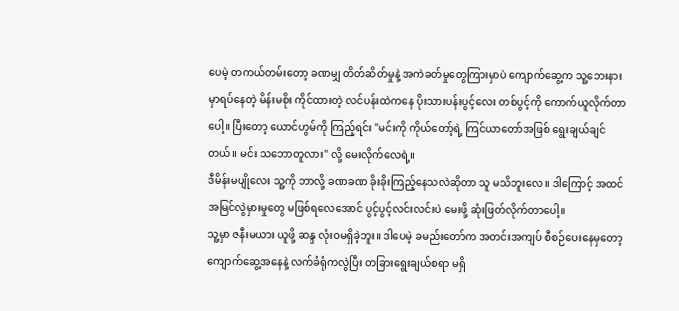ပေမဲ့ တကယ်တမ်းတော့ ခဏမျှ တိတ်ဆိတ်မှုနဲ့ အကဲခတ်မှုတွေကြားမှာပဲ ကျောက်ဆွေ့က သူ့ဘေးနားမှာရပ်နေတဲ့ မိန်းမစိုး ကိုင်ထားတဲ့ လင်ပန်းထဲကနေ ပိုးသားပန်းပွင့်လေး တစ်ပွင့်ကို ကောက်ယူလိုက်တာပေါ့။ ပြီးတော့ ယောင်ဟွမ်ကို ကြည့်ရင်း "မင်းကို ကိုယ်တော့်ရဲ့ ကြင်ယာတော်အဖြစ် ရွေးချယ်ချင်တယ်။ မင်း သဘောတူလား" လို့ မေးလိုက်လေရဲ့။
ဒီမိန်းမပျိုလေး သူ့ကို ဘာလို့ ခဏခဏ ခိုးခိုးကြည့်နေသလဲဆိုတာ သူ မသိဘူးလေ။ ဒါကြောင့် အထင်အမြင်လွဲမှားမှုတွေ မဖြစ်ရလေအောင် ပွင့်ပွင့်လင်းလင်းပဲ မေးဖို့ ဆုံးဖြတ်လိုက်တာပေါ့။
သူ့မှာ ဇနီးမယား ယူဖို့ ဆန္ဒ လုံးဝမရှိခဲ့ဘူး။ ဒါပေမဲ့ ခမည်းတော်က အတင်းအကျပ် စီစဉ်ပေးနေမှတော့ ကျောက်ဆွေ့အနေနဲ့ လက်ခံရုံကလွဲပြီး တခြားရွေးချယ်စရာ မရှိ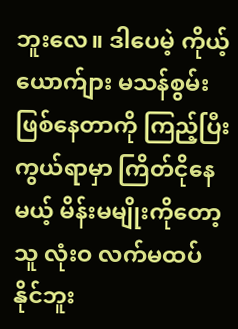ဘူးလေ။ ဒါပေမဲ့ ကိုယ့်ယောက်ျား မသန်စွမ်းဖြစ်နေတာကို ကြည့်ပြီး ကွယ်ရာမှာ ကြိတ်ငိုနေမယ့် မိန်းမမျိုးကိုတော့ သူ လုံးဝ လက်မထပ်နိုင်ဘူး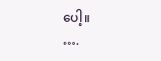ပေါ့။
….